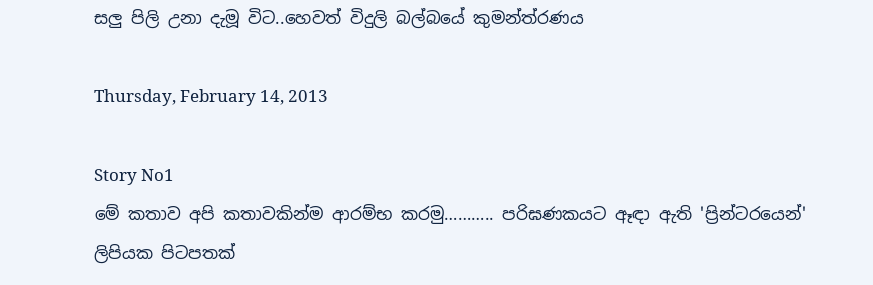සලු පිලි උනා දැමූ විට..හෙවත් විදුලි බල්බයේ කුමන්ත්රණය

Thursday, February 14, 2013

Story No1
මේ කතාව අපි කතාවකින්ම ආරම්භ කරමු……….. පරිඝණකයට ඈඳා ඇති 'ප්‍රින්ටරයෙන්' ලිපියක පිටපතක්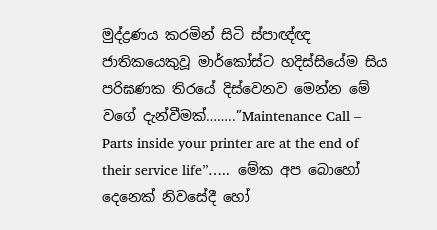මුද්ද්‍රණය කරමින් සිටි ස්පාඥ්ඥ ජාතිකයෙකුවූ මාර්කෝස්ට හදිස්සියේම සිය පරිඝණක තිරයේ දිස්වෙනව මෙන්න මේ වගේ දැන්වීමක්……..”Maintenance Call – Parts inside your printer are at the end of their service life”…..  මේක අප බොහෝ දෙනෙක් නිවසේදී හෝ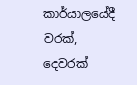කාර්යාලයේදී වරක්, දෙවරක්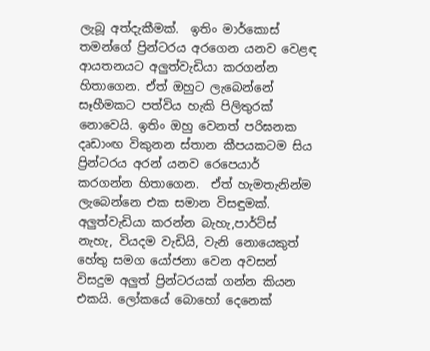ලැබූ අත්දැකීමක්.  ඉතිං මාර්කොස් තමන්ගේ ප්‍රින්ටරය අරගෙන යනව වෙළඳ ආයතනයට අලුත්වැඩියා කරගන්න හිතාගෙන. ඒත් ඔහුට ලැබෙන්නේ සෑහීමකට පත්විය හැකි පිලිතුරක් නොවෙයි. ඉතිං ඔහු වෙනත් පරිඝනක දෘඩාංඟ විකුනන ස්තාන කීපයකටම සිය ප්‍රින්ටරය අරන් යනව රෙපෙයාර් කරගන්න හිතාගෙන.  ඒත් හැමතැනින්ම ලැබෙන්නෙ එක සමාන විසඳුමක්.  අලුත්වැඩියා කරන්න බැහැ,පාර්ට්ස් නැහැ, වියදම වැඩියි, වැනි නොයෙකුත් හේතු සමග යෝජනා වෙන අවසන් විසදුම අලුත් ප්‍රින්ටරයක් ගන්න කියන එකයි. ලෝකයේ බොහෝ දෙනෙක්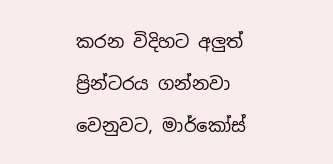කරන විදිහට අලුත් ප්‍රින්ටරය ගන්නවා වෙනුවට, මාර්කෝස්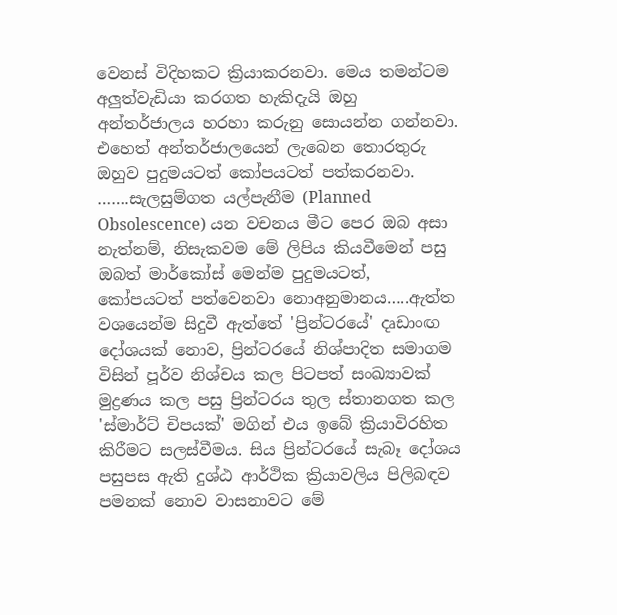වෙනස් විදිහකට ක්‍රියාකරනවා. මෙය තමන්ටම අලුත්වැඩියා කරගත හැකිදැයි ඔහු අන්තර්ජාලය හරහා කරුනු සොයන්න ගන්නවා. එහෙත් අන්තර්ජාලයෙන් ලැබෙන තොරතුරු ඔහුව පුදුමයටත් කෝපයටත් පත්කරනවා. …….සැලසුම්ගත යල්පැනීම (Planned Obsolescence) යන වචනය මීට පෙර ඔබ අසා නැත්නම්, නිසැකවම මේ ලිපිය කියවීමෙන් පසු ඔබත් මාර්කෝස් මෙන්ම පුදුමයටත්, කෝපයටත් පත්වෙනවා නොඅනුමානය…..ඇත්ත වශයෙන්ම සිදුවී ඇත්තේ 'ප්‍රින්ටරයේ' දෘඩාංඟ දෝශයක් නොව, ප්‍රින්ටරයේ නිශ්පාදිත සමාගම විසින් පූර්ව නිශ්චය කල පිටපත් සංඛ්‍යාවක් මුද්‍රණය කල පසු ප්‍රින්ටරය තුල ස්තානගත කල 'ස්මාර්ට් චිපයක්' මගින් එය ඉබේ ක්‍රියාවිරහිත කිරීමට සලස්වීමය. සිය ප්‍රින්ටරයේ සැබෑ දෝශය පසුපස ඇති දුශ්ඨ ආර්ථික ක්‍රියාවලිය පිලිබඳව පමනක් නොව වාසනාවට මේ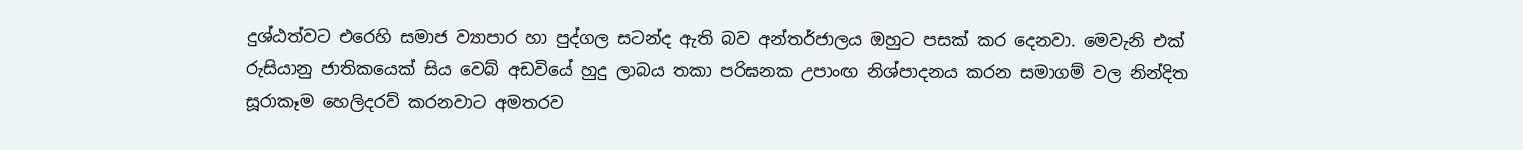දුශ්ඨත්වට එරෙහි සමාජ ව්‍යාපාර හා පුද්ගල සටන්ද ඇති බව අන්තර්ජාලය ඔහුට පසක් කර දෙනවා. මෙවැනි එක් රුසියානු ජාතිකයෙක් සිය වෙබ් අඩවියේ හුදු ලාබය තකා පරිඝනක උපාංඟ නිශ්පාදනය කරන සමාගම් වල නින්දිත සූරාකෑම හෙලිදරව් කරනවාට අමතරව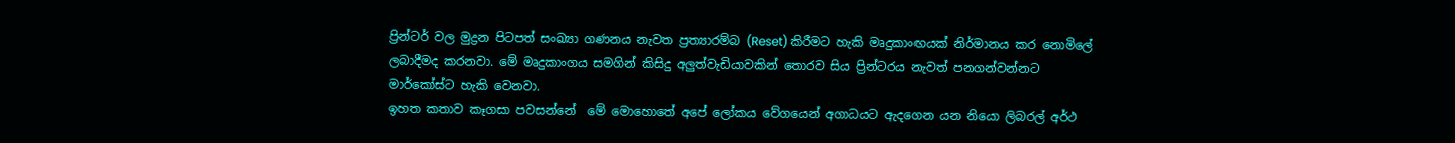ප්‍රින්ටර් වල මුද්‍රන පිටපත් සංඛ්‍යා ගණනය නැවත ප්‍රත්‍යාරම්බ (Reset) කිරීමට හැකි මෘදුකාංඟයක් නිර්මානය කර නොමිලේ ලබාදීමද කරනවා. මේ මෘදුකාංගය සමගින් කිසිදු අලුත්වැඩියාවකින් තොරව සිය ප්‍රින්ටරය නැවත් පනගන්වන්නට මාර්කෝස්ට හැකි වෙනවා.
ඉහත කතාව කෑගසා පවසන්නේ  මේ මොහොතේ අපේ ලෝකය වේගයෙන් අගාධයට ඇදගෙන යන නියො ලිබරල් අර්ථ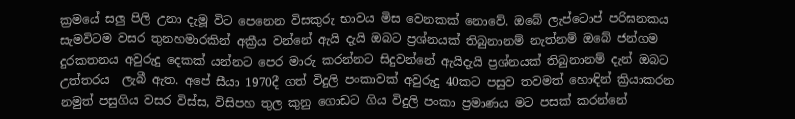ක්‍රමයේ සලු පිලි උනා දැමූ විට පෙනෙන විසකුරු භාවය මිස වෙනකක් නොවේ. ඔබේ ලැප්ටොප් පරිඝනකය සැමවිටම වසර තුනහමාරකින් අක්‍රීය වන්නේ ඇයි දැයි ඔබට ප්‍රශ්නයක් තිබුනානම් නැත්නම් ඔබේ ජන්ගම දුරකතනය අවුරුදු දෙකක් යන්නට පෙර මාරු කරන්නට සිදුවන්නේ ඇයිදැයි ප්‍රශ්නයක් තිබුනානම් දැන් ඔබට උත්තරය  ලැබී ඇත. අපේ සීයා 1970දී ගත් විදුලි පංකාවක් අවුරුදු 40කට පසුව තවමත් හොඳින් ක්‍රියාකරන නමුත් පසුගිය වසර විස්ස, විසිපහ තුල කුනු ගොඩට ගිය විදුලි පංකා ප්‍රමාණය මට පසක් කරන්නේ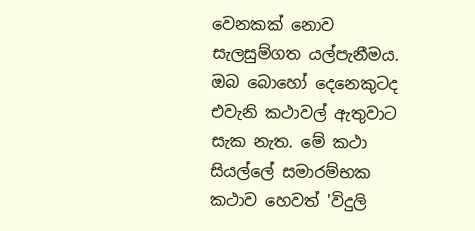වෙනකක් නොව සැලසුම්ගත යල්පැනීමය. ඔබ බොහෝ දෙනෙකුටද එවැනි කථාවල් ඇතුවාට සැක නැත. මේ කථා සියල්ලේ සමාරම්භක කථාව හෙවත් 'විදුලි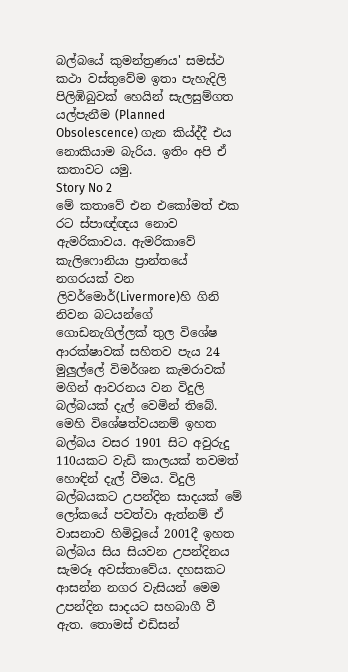බල්බයේ කුමන්ත්‍රණය' සමස්ථ කථා වස්තුවේම ඉතා පැහැදිලි පිලිඹිබුවක් හෙයින් සැලසුම්ගත යල්පැනීම (Planned Obsolescence) ගැන කිය්ද්දී එය නොකියාම බැරිය. ඉතිං අපි ඒ කතාවට යමු.
Story No 2
මේ කතාවේ එන එකෝමත් එක රට ස්පාඥ්ඥය නොව ඇමරිකාවය. ඇමරිකාවේ කැලිෆොනියා ප්‍රාන්තයේ නගරයක් වන ලිවර්මොර්(Livermore)හි ගිනි නිවන බටයන්ගේ ගොඩනැගිල්ලක් තුල විශේෂ ආරක්ෂාවක් සහිතව පැය 24 මුලුල්ලේ විමර්ශන කැමරාවක් මගින් ආවරනය වන විදුලි බල්බයක් දැල් වෙමින් තිබේ. මෙහි විශේෂත්වයනම් ඉහත බල්බය වසර 1901 සිට අවුරුදු 110යකට වැඩි කාලයක් තවමත් හොඳින් දැල් වීමය. විදුලි බල්බයකට උපන්දින සාදයක් මේ ලෝකයේ පවත්වා ඇත්නම් ඒ වාසනාව හිමිවූයේ 2001දී ඉහත බල්බය සිය සියවන උපන්දිනය සැමරූ අවස්තාවේය. දහසකට ආසන්න නගර වැසියන් මෙම උපන්දින සාදයට සහබාගී වී ඇත. තොමස් එඩිසන්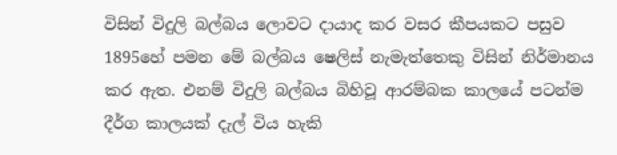විසින් විදුලි බල්බය ලොවට දායාද කර වසර කීපයකට පසුව 1895හේ පමන මේ බල්බය ෂෙලිස් නැමැත්තෙකු විසින් නිර්මානය කර ඇත. එනම් විදුලි බල්බය බිහිවූ ආරම්බක කාලයේ පටන්ම දීර්ග කාලයක් දැල් විය හැකි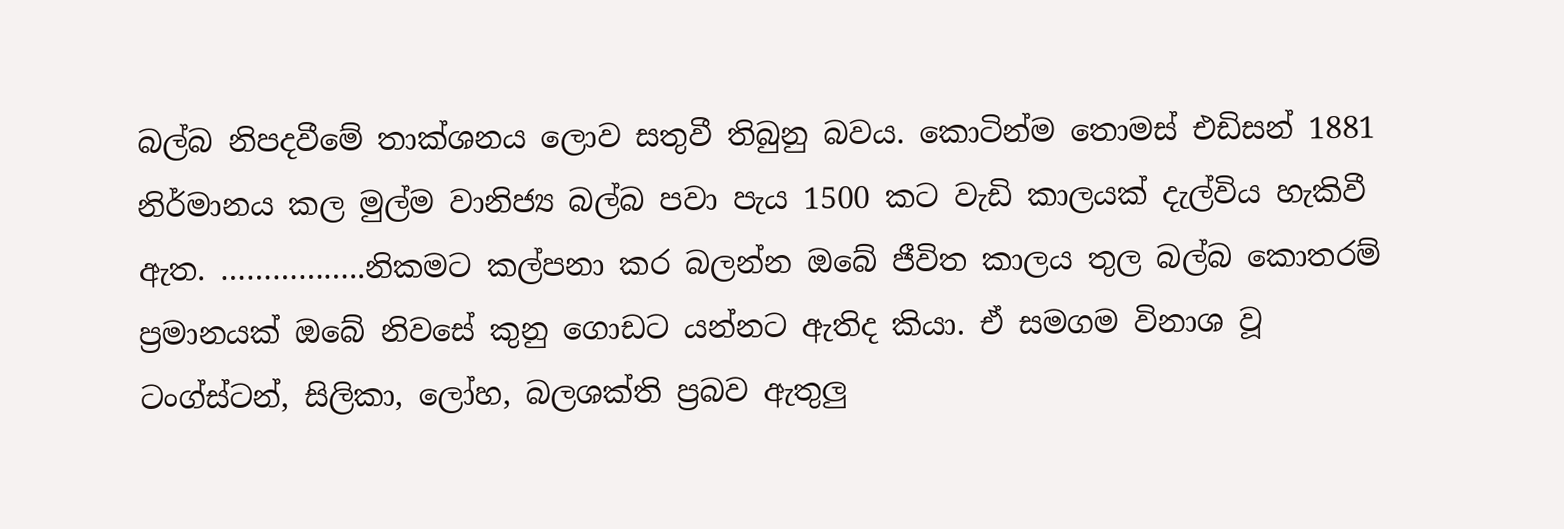බල්බ නිපදවීමේ තාක්ශනය ලොව සතුවී තිබුනු බවය. කොටින්ම තොමස් එඩිසන් 1881 නිර්මානය කල මුල්ම වානිජ්‍ය බල්බ පවා පැය 1500 කට වැඩි කාලයක් දැල්විය හැකිවී ඇත. ……………..නිකමට කල්පනා කර බලන්න ඔබේ ජීවිත කාලය තුල බල්බ කොතරම් ප්‍රමානයක් ඔබේ නිවසේ කුනු ගොඩට යන්නට ඇතිද කියා. ඒ සමගම විනාශ වූ ටංග්ස්ටන්, සිලිකා, ලෝහ, බලශක්ති ප්‍රබව ඇතුලු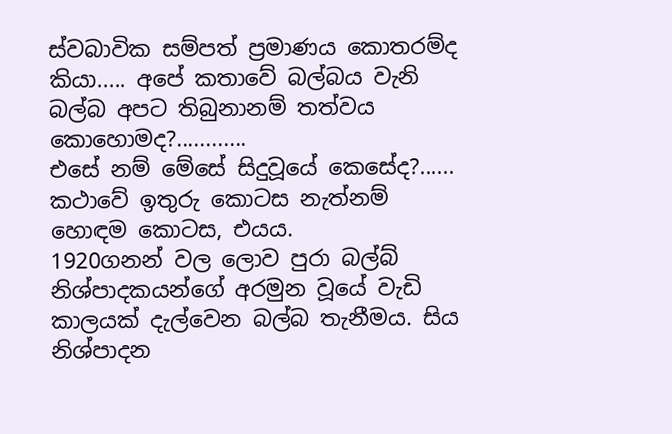ස්වබාවික සම්පත් ප්‍රමාණය කොතරම්ද කියා..... අපේ කතාවේ බල්බය වැනි බල්බ අපට තිබුනානම් තත්වය කොහොමද?............
එසේ නම් මේසේ සිදුවූයේ කෙසේද?...... කථාවේ ඉතුරු කොටස නැත්නම් හොඳම කොටස, එයය.
1920ගනන් වල ලොව පුරා බල්බ් නිශ්පාදකයන්ගේ අරමුන වූයේ වැඩි කාලයක් දැල්වෙන බල්බ තැනීමය. සිය නිශ්පාදන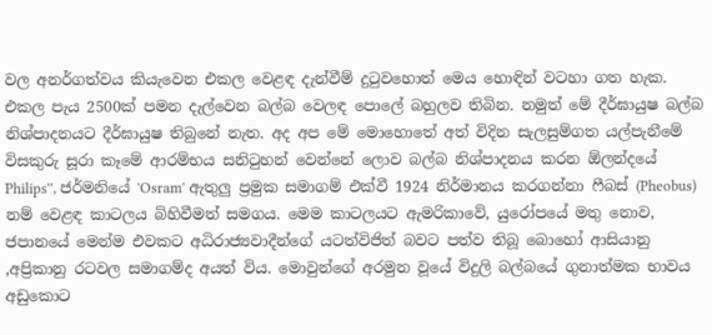වල අනර්ගත්වය කියැවෙන එකල වෙළඳ දැන්වීම් දුටුවහොත් මෙය හොඳින් වටහා ගත හැක. එකල පැය 2500ක් පමන දැල්වෙන බල්බ වෙලඳ පොලේ බහුලව තිබින. නමුත් මේ දීර්ඝායුෂ බල්බ නිශ්පාදනයට දීර්ඝායුෂ තිබුනේ නැත. අද අප මේ මොහොතේ අත් විදින සැලසුම්ගත යල්පැනීමේ විසකුරු සූරා කෑමේ ආරම්භය සනිටුහන් වෙන්නේ ලොව බල්බ නිශ්පාදනය කරන ඕලන්දයේ Philips'', ජර්මනියේ 'Osram' ඇතුලු ප්‍රමුක සමාගම් එක්වී 1924 නිර්මානය කරගන්නා ෆීබස් (Pheobus) නම් වෙළඳ කාටලය බිහිවීමත් සමගය. මෙම කාටලයට ඇමරිකාවේ, යුරෝපයේ මතු නොව, ජපානයේ මෙන්ම එවකට අධිරාජ්‍යවාදීන්ගේ යටත්විජිත් බවට පත්ව තිබූ බොහෝ ආසියානු ,අප්‍රිකානු රටවල සමාගම්ද අයත් විය. මොවුන්ගේ අරමුන වූයේ විදුලි බල්බයේ ගුනාත්මක භාවය අඩුකොට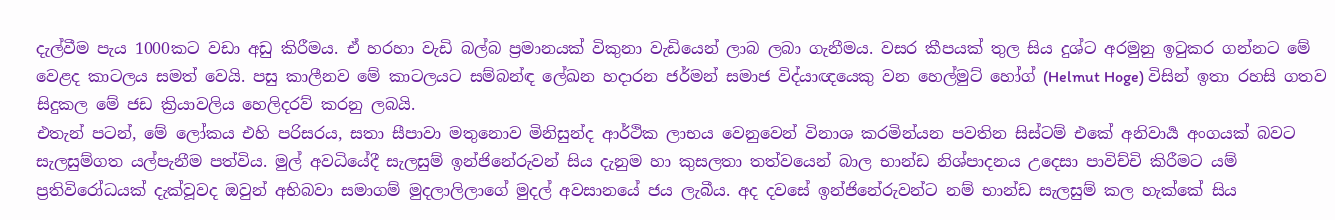දැල්වීම පැය 1000කට වඩා අඩු කිරීමය. ඒ හරහා වැඩි බල්බ ප්‍රමානයක් විකුනා වැඩියෙන් ලාබ ලබා ගැනීමය. වසර කීපයක් තුල සිය දුශ්ට අරමුනු ඉටුකර ගන්නට මේ වෙළද කාටලය සමත් වෙයි. පසු කාලීනව මේ කාටලයට සම්බන්ඳ ලේඛන හදාරන ජර්මන් සමාජ විද්යාඥයෙකු වන හෙල්මුට් හෝග් (Helmut Hoge) විසින් ඉතා රහසි ගතව සිදුකල මේ ජඩ ක්‍රියාවලිය හෙලිදරව් කරනු ලබයි.
එතැන් පටන්, මේ ලෝකය එහි පරිසරය, සතා සීපාවා මතුනොව මිනිසුන්ද ආර්ථික ලාභය වෙනුවෙන් විනාශ කරමින්යන පවතින සිස්ටම් එකේ අනිවාර්‍ය අංගයක් බවට සැලසුම්ගත යල්පැනීම පත්විය. මුල් අවධියේදී සැලසුම් ඉන්ජිනේරුවන් සිය දැනුම හා කුසලතා තත්වයෙන් බාල භාන්ඩ නිශ්පාදනය උදෙසා පාවිච්චි කිරීමට යම් ප්‍රතිවිරෝධයක් දැක්වූවද ඔවුන් අභිබවා සමාගම් මුදලාලිලාගේ මුදල් අවසානයේ ජය ලැබීය. අද දවසේ ඉන්ජිනේරුවන්ට නම් භාන්ඩ සැලසුම් කල හැක්කේ සිය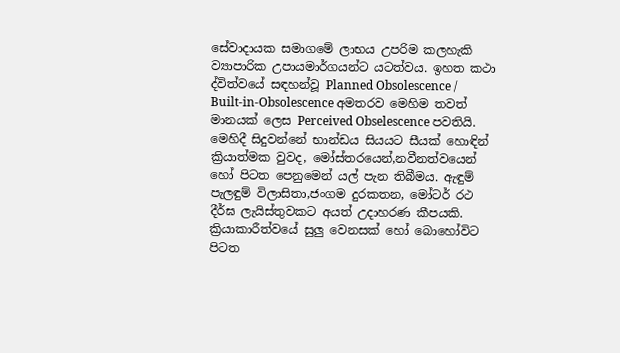සේවාදායක සමාගමේ ලාභය උපරිම කලහැකි ව්‍යාපාරික උපායමාර්ගයන්ට යටත්වය. ඉහත කථා ද්විත්වයේ සඳහන්වූ Planned Obsolescence / Built-in-Obsolescence අමතරව මෙහිම තවත් මානයක් ලෙස Perceived Obselescence පවතියි. මෙහිදී සිදුවන්නේ භාන්ඩය සියයට සීයක් හොඳින් ක්‍රියාත්මක වුවද, මෝස්තරයෙන්,නවීනත්වයෙන් හෝ පිටත පෙනුමෙන් යල් පැන තිබීමය. ඇඳුම් පැලඳුම් විලාසිතා,ජංගම දුරකතන, මෝටර් රථ දීර්ඝ ලැයිස්තුවකට අයත් උදාහරණ කීපයකි. ක්‍රියාකාරීත්වයේ සුලු වෙනසක් හෝ බොහෝවිට පිටත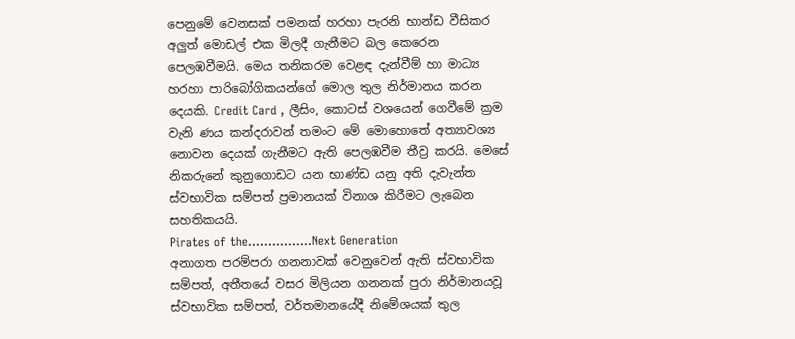පෙනුමේ වෙනසක් පමනක් හරහා පැරනි භාන්ඩ වීසිකර අලුත් මොඩල් එක මිලදී ගැනීමට බල කෙරෙන පෙලඹවීමයි. මෙය තනිකරම වෙළඳ දැන්වීම් හා මාධ්‍ය හරහා පාරිබෝගිකයන්ගේ මොල තුල නිර්මානය කරන දෙයකි. Credit Card , ලීසිං, කොටස් වශයෙන් ගෙවීමේ ක්‍රම වැනි ණය කන්දරාවන් තමංට මේ මොහොතේ අත්‍යාවශ්‍ය නොවන දෙයක් ගැනීමට ඇති පෙලඹවීම තීව්‍ර කරයි. මෙසේ නිකරුනේ කුනුගොඩට යන භාණ්ඩ යනු අති දැවැන්ත ස්වභාවික සම්පත් ප්‍රමානයක් විනාශ කිරීමට ලැබෙන සහතිකයයි.
Pirates of the…………….Next Generation
අනාගත පරම්පරා ගනනාවක් වෙනුවෙන් ඇති ස්වභාවික සම්පත්, අතීතයේ වසර මිලියන ගනනක් පුරා නිර්මානයවූ ස්වභාවික සම්පත්, වර්තමානයේදී නිමේශයක් තුල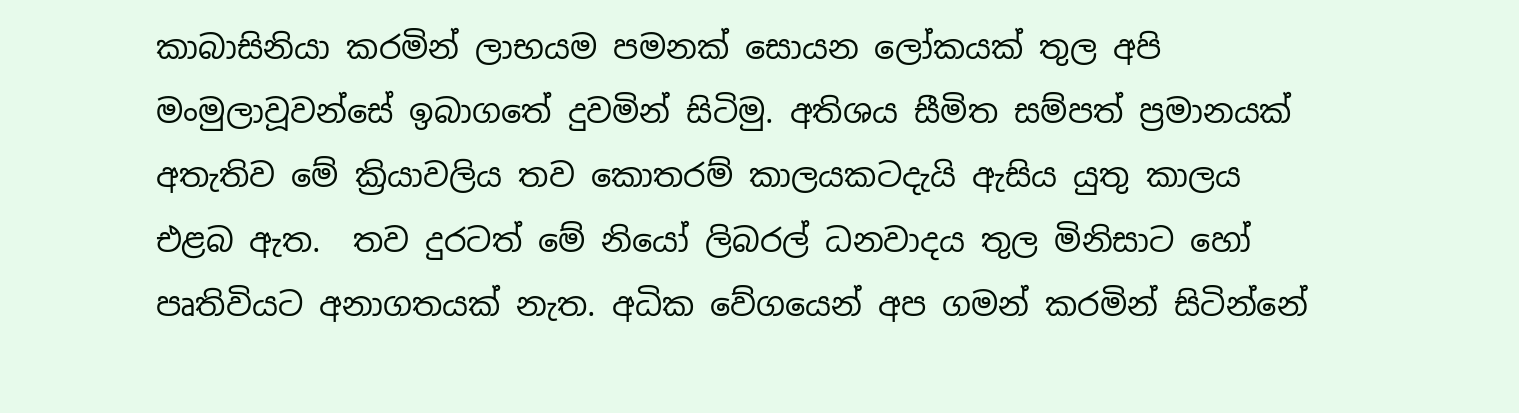කාබාසිනියා කරමින් ලාභයම පමනක් සොයන ලෝකයක් තුල අපි මංමුලාවූවන්සේ ඉබාගතේ දුවමින් සිටිමු. අතිශය සීමිත සම්පත් ප්‍රමානයක් අතැතිව මේ ක්‍රියාවලිය තව කොතරම් කාලයකටදැයි ඇසිය යුතු කාලය එළබ ඇත.  තව දුරටත් මේ නියෝ ලිබරල් ධනවාදය තුල මිනිසාට හෝ පෘතිවියට අනාගතයක් නැත. අධික වේගයෙන් අප ගමන් කරමින් සිටින්නේ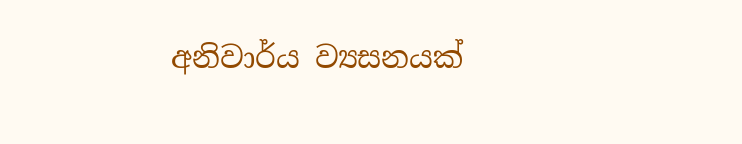අනිවාර්ය ව්‍යසනයක්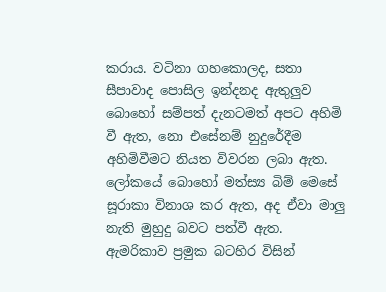කරාය. වටිනා ගහකොලද, සතා සීපාවාද පොසිල ඉන්දනද ඇතුලුව බොහෝ සම්පත් දැනටමත් අපට අහිමි වී ඇත, නො එසේනම් නුදුරේදීම අහිමිවීමට නියත විවරන ලබා ඇත. ලෝකයේ බොහෝ මත්ස්‍ය බිම් මෙසේ සූරාකා විනාශ කර ඇත, අද ඒවා මාලු නැති මුහුදු බවට පත්වී ඇත. ඇමරිකාව ප්‍රමුක බටහිර විසින්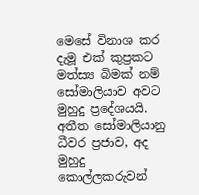මෙසේ විනාශ කර දැමූ එක් කුප්‍රකට මත්ස්‍ය බිමක් නම් සෝමාලියාව අවට මුහුදු ප්‍රදේශයයි. අතීත සෝමාලියානු ධීවර ප්‍රජාව, අද මුහුදු කොල්ලකරුවන්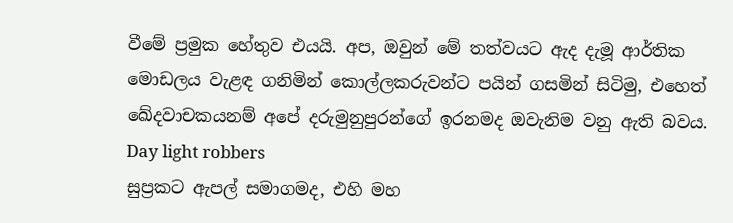වීමේ ප්‍රමුක හේතුව එයයි. අප, ඔවුන් මේ තත්වයට ඇද දැමූ ආර්තික මොඩලය වැළඳ ගනිමින් කොල්ලකරුවන්ට පයින් ගසමින් සිටිමු, එහෙත් ඛේදවාචකයනම් අපේ දරුමුනුපුරන්ගේ ඉරනමද ඔවැනිම වනු ඇති බවය.
Day light robbers
සුප්‍රකට ඇපල් සමාගමද, එහි මහ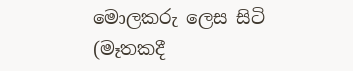මොලකරු ලෙස සිටි (මෑතකදී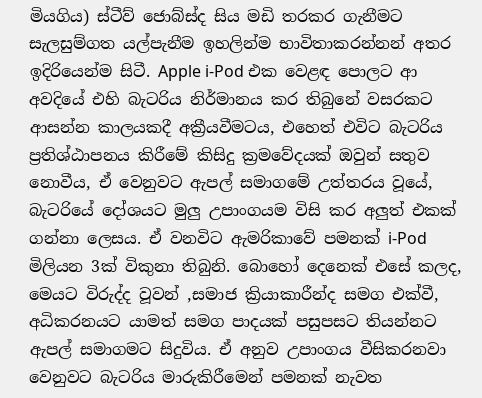මියගිය) ස්ටීව් ජොබ්ස්ද සිය මඩි තරකර ගැනීමට සැලසුම්ගත යල්පැනීම ඉහලින්ම භාවිතාකරන්නන් අතර ඉදිරියෙන්ම සිටී. Apple i-Pod එක වෙළඳ පොලට ආ අවදියේ එහි බැටරිය නිර්මානය කර තිබුනේ වසරකට ආසන්න කාලයකදී අක්‍රීයවීමටය, එහෙත් එවිට බැටරිය ප්‍රතිශ්ඨාපනය කිරීමේ කිසිදු ක්‍රමවේදයක් ඔවුන් සතුව නොවීය, ඒ වෙනුවට ඇපල් සමාගමේ උත්තරය වූයේ, බැටරියේ දෝශයට මුලු උපාංගයම විසි කර අලුත් එකක් ගන්නා ලෙසය. ඒ වනවිට ඇමරිකාවේ පමනක් i-Pod මිලියන 3ක් විකුනා තිබුනි. බොහෝ දෙනෙක් එසේ කලද, මෙයට විරුද්ද වූවන් ,සමාජ ක්‍රියාකාරීන්ද සමග එක්වී, අධිකරනයට යාමත් සමග පාදයක් පසුපසට තියන්නට ඇපල් සමාගමට සිදුවිය. ඒ අනුව උපාංගය වීසිකරනවා වෙනුවට බැටරිය මාරුකිරීමෙන් පමනක් නැවත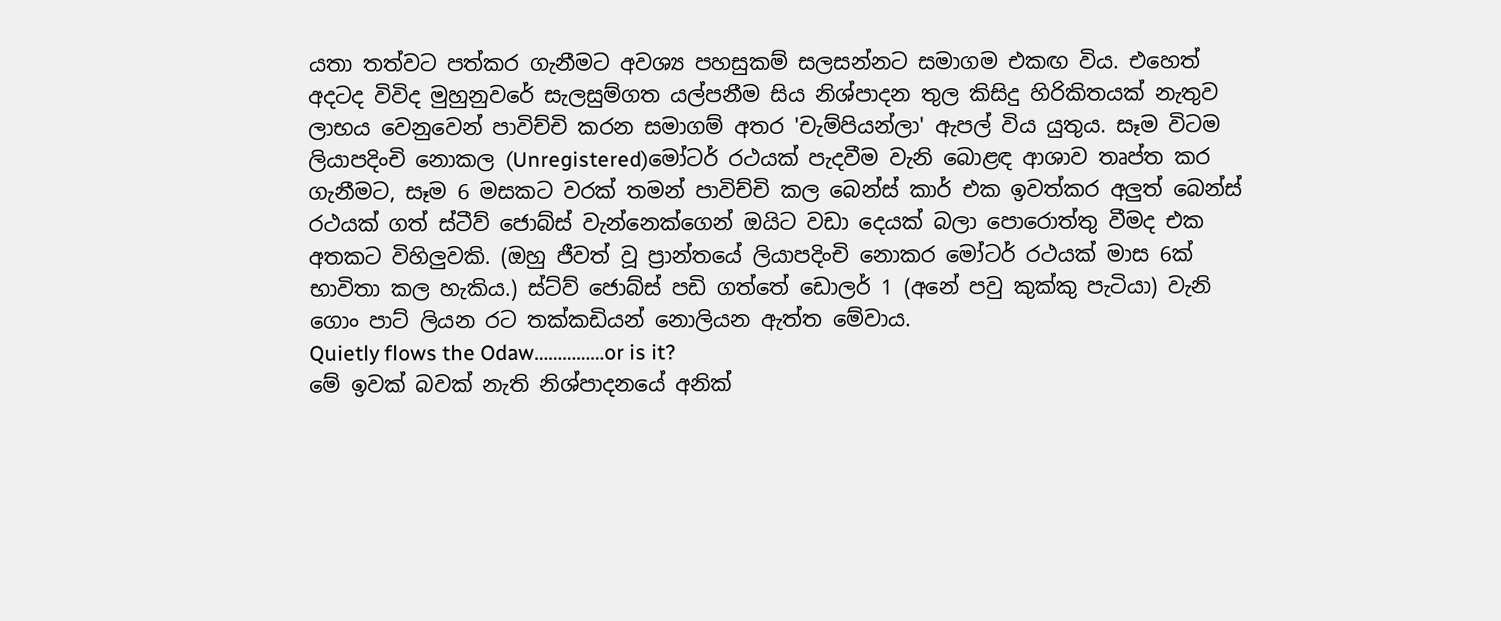යතා තත්වට පත්කර ගැනීමට අවශ්‍ය පහසුකම් සලසන්නට සමාගම එකඟ විය. එහෙත් අදටද විවිද මුහුනුවරේ සැලසුම්ගත යල්පනීම සිය නිශ්පාදන තුල කිසිදු හිරිකිතයක් නැතුව ලාභය වෙනුවෙන් පාවිච්චි කරන සමාගම් අතර 'චැම්පියන්ලා' ඇපල් විය යුතුය. සෑම විටම ලියාපදිංචි නොකල (Unregistered)මෝටර් රථයක් පැදවීම වැනි බොළඳ ආශාව තෘප්ත කර ගැනීමට, සෑම 6 මසකට වරක් තමන් පාවිච්චි කල බෙන්ස් කාර් එක ඉවත්කර අලුත් බෙන්ස් රථයක් ගත් ස්ටීව් ජොබ්ස් වැන්නෙක්ගෙන් ඔයිට වඩා දෙයක් බලා පොරොත්තු වීමද එක අතකට විහිලුවකි. (ඔහු ජීවත් වූ ප්‍රාන්තයේ ලියාපදිංචි නොකර මෝටර් රථයක් මාස 6ක් භාවිතා කල හැකිය.) ස්ට්ව් ජොබ්ස් පඩි ගත්තේ ඩොලර් 1 (අනේ පවු කුක්කු පැටියා) වැනි ගොං පාට් ලියන රට තක්කඩියන් නොලියන ඇත්ත මේවාය.
Quietly flows the Odaw……………or is it?
මේ ඉවක් බවක් නැති නිශ්පාදනයේ අනික්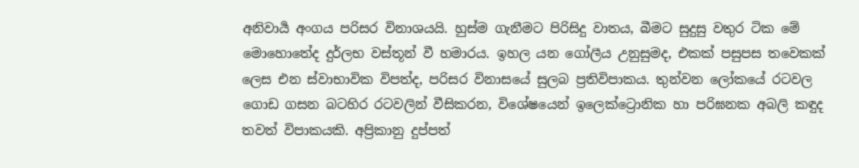අනිවාර්‍ය අංගය පරිසර විනාශයයි. හුස්ම ගැනීමට පිරිසිදු වාතය, බීමට සුදුසු වතුර ටික මේ මොහොතේද දුර්ලභ වස්තූන් වී හමාරය. ඉහල යන ගෝලීය උනුසුමද, එකක් පසුපස තවෙකක් ලෙස එන ස්වාභාවික විපත්ද, පරිසර විනාසයේ සුලබ ප්‍රතිවිපාකය. තුන්වන ලෝකයේ රටවල ගොඩ ගසන බටහිර රටවලින් වීසිකරන, විශේෂයෙන් ඉලෙක්ට්‍රොනික හා පරිඝනක අබලි කඳුද තවත් විපාකයකි. අප්‍රිකානු දුප්පත්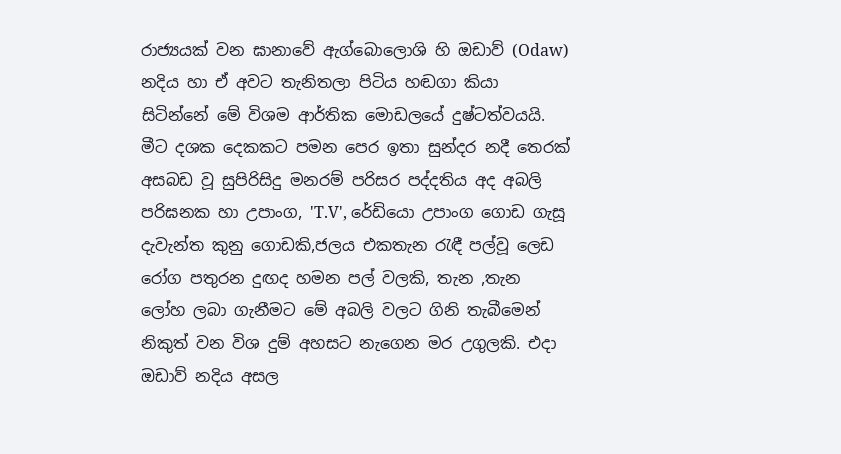රාජ්‍යයක් වන ඝානාවේ ඇග්බොලොශි හි ඔඩාව් (Odaw) නදිය හා ඒ අවට තැනිතලා පිටිය හඬගා කියා සිටින්නේ මේ විශම ආර්තික මොඩලයේ දුෂ්ටත්වයයි. මීට දශක දෙකකට පමන පෙර ඉතා සුන්දර නදී තෙරක් අසබඩ වූ සුපිරිසිදු මනරම් පරිසර පද්දතිය අද අබලි පරිඝනක හා උපාංග, 'T.V', රේඩියො උපාංග ගොඩ ගැසූ දැවැන්ත කුනු ගොඩකි,ජලය එකතැන රැඳී පල්වූ ලෙඩ රෝග පතුරන දුඟද හමන පල් වලකි, තැන ,තැන ලෝහ ලබා ගැනීමට මේ අබලි වලට ගිනි තැබීමෙන් නිකුත් වන විශ දුම් අහසට නැගෙන මර උගුලකි. එදා ඔඩාව් නදිය අසල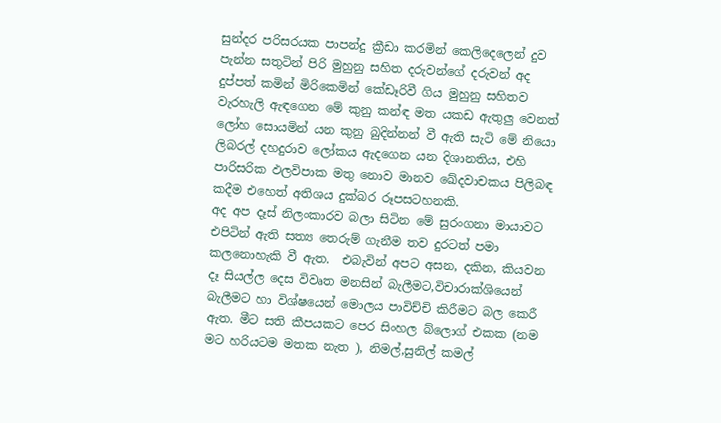සුන්දර පරිසරයක පාපන්දු ක්‍රීඩා කරමින් කෙලිදෙලෙන් දුව පැන්න සතුටින් පිරි මුහුනු සහිත දරුවන්ගේ දරුවන් අද දුප්පත් කමින් මිරිකෙමින් කේඩෑරිවී ගිය මුහුනු සහිතව වැරහැලි ඇඳගෙන මේ කුනු කන්ඳ මත යකඩ ඇතුලු වෙනත් ලෝහ සොයමින් යන කුනු බුදින්නන් වී ඇති සැටි මේ නියො ලිබරල් දහදුරාව ලෝකය ඇදගෙන යන දිශානතිය, එහි පාරිසරික ඵලවිපාක මතු නොව මානව ඛේදවාචකය පිලිබඳ කදීම එහෙත් අතිශය දුක්බර රූපසටහනකි.
අද අප දෑස් නිලංකාරව බලා සිටින මේ සුරංගනා මායාවට එපිටින් ඇති සත්‍ය තෙරුම් ගැනීම තව දුරටත් පමා කලනොහැකි වී ඇත.  එබැවින් අපට අසන, දකින, කියවන දෑ සියල්ල දෙස විවෘත මනසින් බැලීමට,විචාරාක්ශියෙන් බැලීමට හා විශ්ෂයෙන් මොලය පාවිච්චි කිරීමට බල කෙරී ඇත. මීට සති කීපයකට පෙර සිංහල බ්ලොග් එකක (නම මට හරියටම මතක නැත ), නිමල්,සුනිල් කමල්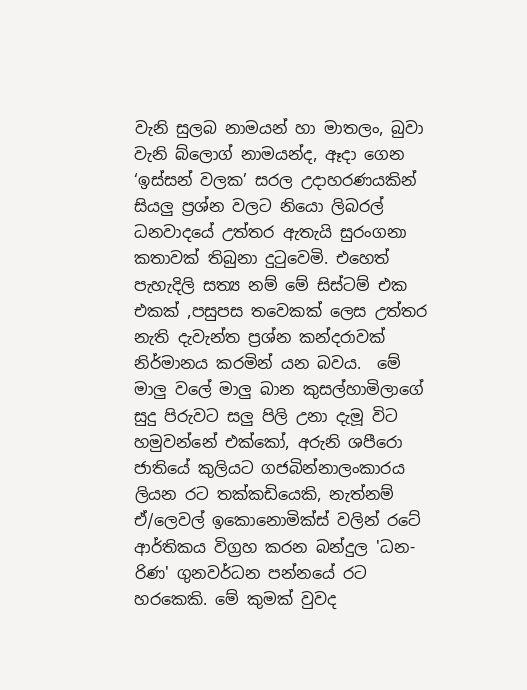වැනි සුලබ නාමයන් හා මාතලං, බුවා වැනි බ්ලොග් නාමයන්ද, ඈදා ගෙන ‘ඉස්සන් වලක’ සරල උදාහරණයකින් සියලු ප්‍රශ්න වලට නියො ලිබරල් ධනවාදයේ උත්තර ඇතැයි සුරංගනා කතාවක් තිබුනා දුටුවෙමි. එහෙත් පැහැදිලි සත්‍ය නම් මේ සිස්ටම් එක එකක් ,පසුපස තවෙකක් ලෙස උත්තර නැති දැවැන්ත ප්‍රශ්න කන්දරාවක් නිර්මානය කරමින් යන බවය.  මේ මාලු වලේ මාලු බාන කුසල්හාමිලාගේ සුදු පිරුවට සලු පිලි උනා දැමූ විට හමුවන්නේ එක්කෝ, අරුනි ශපීරො ජාතියේ කුලියට ගජබින්නාලංකාරය ලියන රට තක්කඩියෙකි, නැත්නම් ඒ/ලෙවල් ඉකොනොමික්ස් වලින් රටේ ආර්තිකය විග්‍රහ කරන බන්දුල 'ධන-රිණ' ගුනවර්ධන පන්නයේ රට හරකෙකි. මේ කුමක් වුවද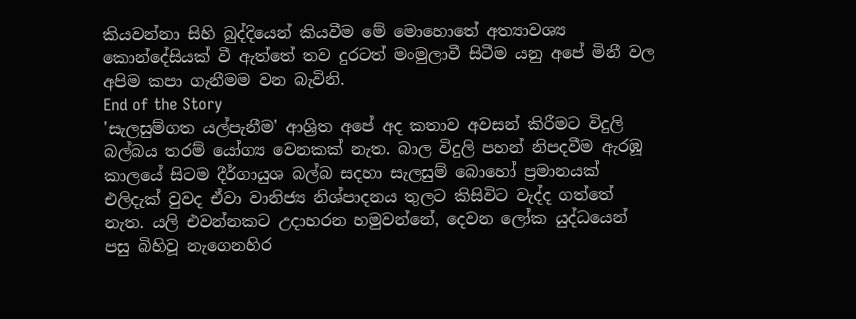කියවන්නා සිහි බුද්දියෙන් කියවීම මේ මොහොතේ අත්‍යාවශ්‍ය කොන්දේසියක් වී ඇත්තේ තව දුරටත් මංමුලාවී සිටීම යනු අපේ මිනී වල අපිම කපා ගැනීමම වන බැවිනි.
End of the Story
'සැලසුම්ගත යල්පැනීම' ආශ්‍රිත අපේ අද කතාව අවසන් කිරීමට විදුලි බල්බය තරම් යෝග්‍ය වෙනකක් නැත. බාල විදුලි පහන් නිපදවීම ඇරඹූ කාලයේ සිටම දීර්ගායුශ බල්බ සදහා සැලසුම් බොහෝ ප්‍රමානයක් එලිදැක් වුවද ඒවා වානිජ්‍ය නිශ්පාදනය තුලට කිසිවිට වැද්ද ගත්තේ නැත. යලි එවන්නකට උදාහරන හමුවන්නේ, දෙවන ලෝක යුද්ධයෙන් පසු බිහිවූ නැගෙනහිර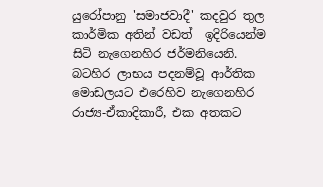යුරෝපානු 'සමාජවාදී' කදවුර තුල කාර්මික අතින් වඩත්  ඉදිරියෙන්ම සිටි නැගෙනහිර ජර්මනියෙනි.  බටහිර ලාභය පදනම්වූ ආර්තික මොඩලයට එරෙහිව නැගෙනහිර රාජ්‍ය-ඒකාදිකාරී, එක අතකට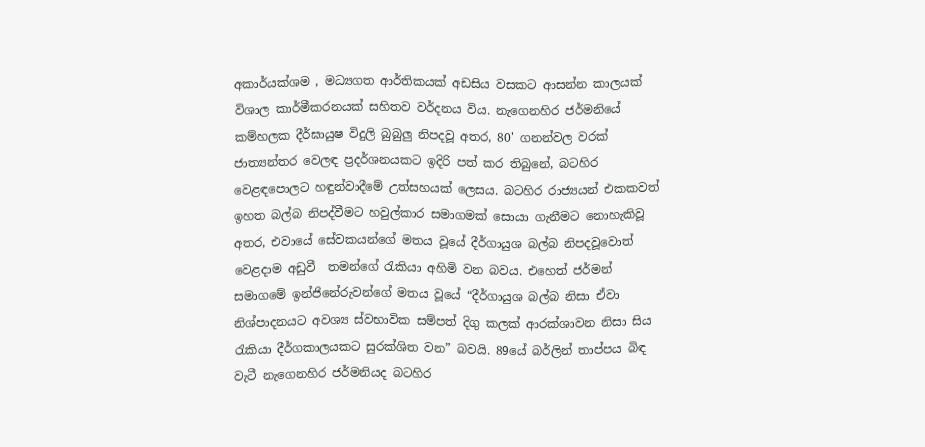අකාර්යක්ශම , මධ්‍යගත ආර්තිකයක් අඩසිය වසකට ආසන්න කාලයක් විශාල කාර්මීකරනයක් සහිතව වර්දනය විය. නැගෙනහිර ජර්මනියේ කම්හලක දීර්ඝායුෂ විදුලි බුබුලු නිපදවූ අතර, 80' ගනන්වල වරක් ජාත්‍යන්තර වෙලඳ ප්‍රදර්ශනයකට ඉදිරි පත් කර තිබුනේ, බටහිර වෙළඳපොලට හඳුන්වාදීමේ උත්සහයක් ලෙසය. බටහිර රාජ්‍යයන් එකකවත් ඉහත බල්බ නිපද්වීමට හවුල්කාර සමාගමක් සොයා ගැනීමට නොහැකිවූ අතර, එවායේ සේවකයන්ගේ මතය වූයේ දීර්ගායුශ බල්බ නිපදවූවොත් වෙළදාම අඩුවී  තමන්ගේ රැකියා අහිමි වන බවය. එහෙත් ජර්මන් සමාගමේ ඉන්ජිනේරුවන්ගේ මතය වූයේ “දීර්ගායුශ බල්බ නිසා ඒවා නිශ්පාදනයට අවශ්‍ය ස්වභාවික සම්පත් දිගු කලක් ආරක්ශාවන නිසා සිය රැකියා දීර්ගකාලයකට සුරක්ශිත වන” බවයි. 89යේ බර්ලින් තාප්පය බිඳ වැටී නැගෙනහිර ජර්මනියද බටහිර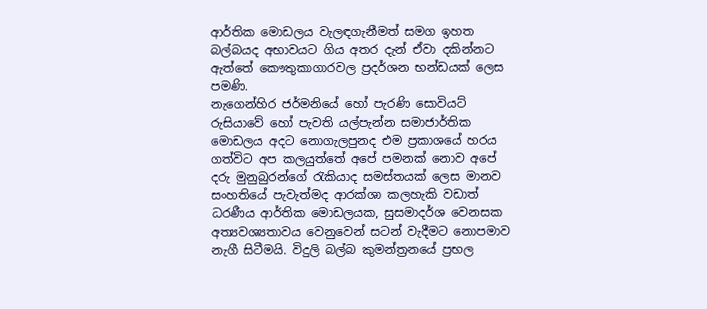ආර්තික මොඩලය වැලඳගැනීමත් සමග ඉහත බල්බයද අභාවයට ගිය අතර දැන් ඒවා දකින්නට ඇත්තේ කෞතුකාගාරවල ප්‍රදර්ශන භන්ඩයක් ලෙස පමණි.
නැගෙන්හිර ජර්මනියේ හෝ පැරණි සොවියට් රුසියාවේ හෝ පැවති යල්පැන්න සමාජාර්තික මොඩලය අදට නොගැලපුනද එම ප්‍රකාශයේ හරය ගත්විට අප කලයුත්තේ අපේ පමනක් නොව අපේ දරු මුනුබුරන්ගේ රැකියාද සමස්තයක් ලෙස මානව සංහතියේ පැවැත්මද ආරක්ශා කලහැකි වඩාත් ධරණීය ආර්තික මොඩලයක, සුසමාදර්ශ වෙනසක අත්‍යවශ්‍යතාවය වෙනුවෙන් සටන් වැදීමට නොපමාව නැගී සිටීමයි. විදුලි බල්බ කුමන්ත්‍රනයේ ප්‍රභල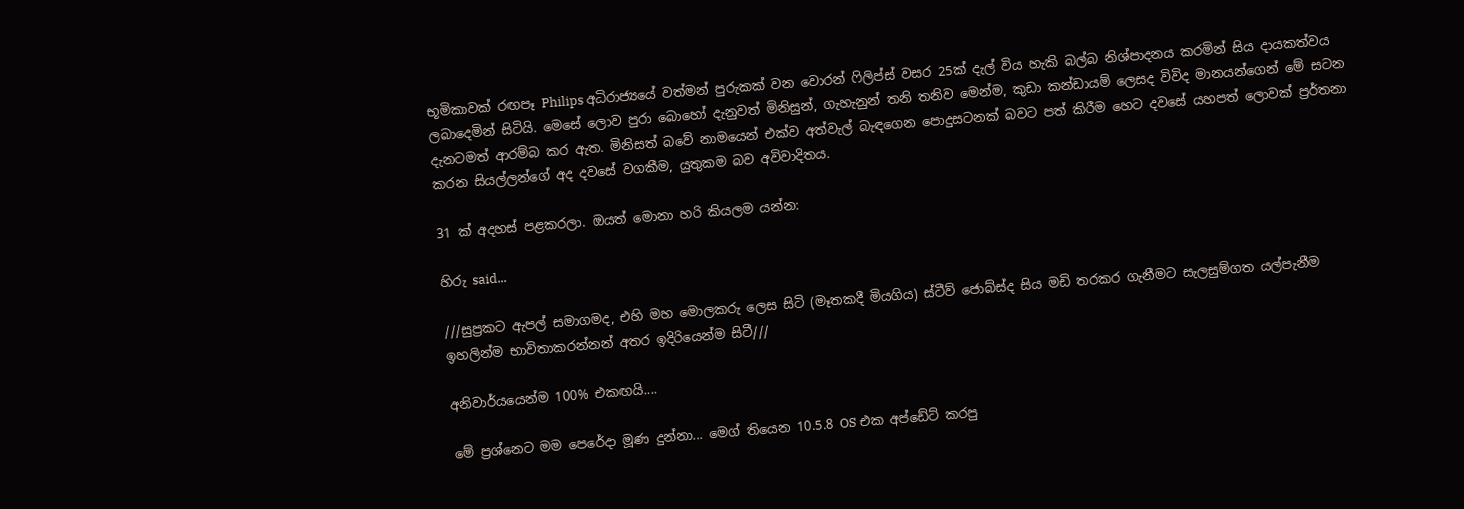භූමිකාවක් රඟපෑ Philips අධිරාජ්‍යයේ වත්මන් පුරුකක් වන වොරන් ෆිලිප්ස් වසර 25ක් දැල් විය හැකි බල්බ නිශ්පාදනය කරමින් සිය දායකත්වය ලබාදෙමින් සිටියි. මෙසේ ලොව පුරා බොහෝ දැනුවත් මිනිසුන්, ගැහැනුන් තනි තනිව මෙන්ම, කුඩා කන්ඩායම් ලෙසද විවිද මානයන්ගෙන් මේ සටන දැනටමත් ආරම්බ කර ඇත. මිනිසත් බවේ නාමයෙන් එක්ව අත්වැල් බැඳගෙන පොදුසටනක් බවට පත් කිරීම හෙට දවසේ යහපත් ලොවක් ප්‍රර්තනා කරන සියල්ලන්ගේ අද දවසේ වගකීම, යුතුකම බව අවිවාදිතය.

31 ක් අදහස් පළකරලා. ඔයත් මොනා හරි කියලම යන්න:

හිරු said...

///සුප්‍රකට ඇපල් සමාගමද, එහි මහ මොලකරු ලෙස සිටි (මෑතකදී මියගිය) ස්ටීව් ජොබ්ස්ද සිය මඩි තරකර ගැනීමට සැලසුම්ගත යල්පැනීම ඉහලින්ම භාවිතාකරන්නන් අතර ඉදිරියෙන්ම සිටී///

අනිවාර්යයෙන්ම 100% එකඟයි....

මේ ප්‍රශ්නෙට මම පෙරේදා මූණ දුන්නා... ම‌ෙග් තියෙන 10.5.8 OS එක අප්ඩේට් කරපු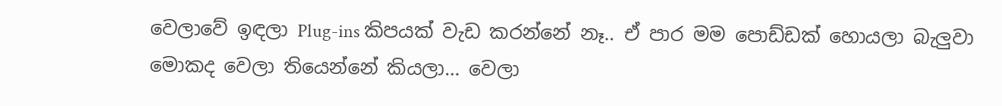වෙලාවේ ඉඳලා Plug-ins කිපයක් වැඩ කරන්නේ නෑ.. ඒ පාර මම පොඩ්ඩක් හොයලා බැලුවා මොකද වෙලා තියෙන්නේ කියලා... වෙලා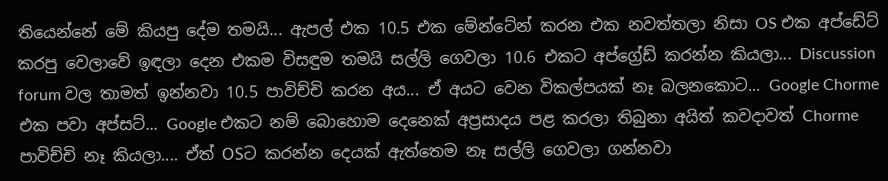තියෙන්නේ මේ කියපු දේම තමයි... ඇපල් එක 10.5 එක මේන්ටේන් කරන එක නවත්තලා නිසා OS එක අප්ඩේට් කරපු වෙලාවේ ඉඳලා දෙන එකම විසඳුම තමයි සල්ලි ගෙවලා 10.6 එකට අප්ග්‍රේ‌ඩ් කරන්න කියලා... Discussion forum වල තාමත් ඉන්නවා 10.5 පාවිච්චි කරන අය... ඒ අයට වෙන විකල්පයක් නෑ බලනකොට... Google Chorme එක පවා අප්සට්... Google එකට නම් බොහොම දෙනෙක් අප්‍රසාදය පළ කරලා තිබුනා අයිත් කවදාවත් Chorme පාවිච්චි නෑ කියලා.... ඒත් OSට කරන්න දෙයක් ඇත්තෙම නෑ සල්ලි ගෙවලා ගන්නවා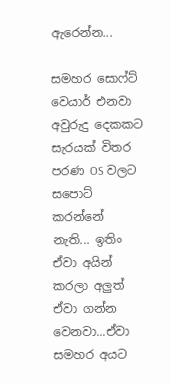ඇරෙන්න...

සමහර සොෆ්ට් වෙයාර් එනවා අවුරුදු දෙකකට සැරයක් විතර පරණ OS වලට සපොට් කරන්නේ නැති... ඉතිං ඒවා අයින් කරලා අලුත් ඒවා ගන්න වෙනවා...ඒවා සමහර අයට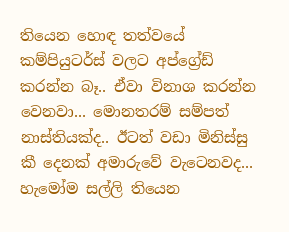තියෙන හොඳ තත්වයේ කම්පියුටර්ස් වලට අප්ග්‍රේඩ් කරන්න බෑ.. ඒවා විනාශ කරන්න වෙනවා... මොනතරම් සම්පත් නාස්තියක්ද.. ඊටත් වඩා මිනිස්සු කී දෙනක් අමාරුවේ වැටෙනවද... හැමෝම සල්ලි තියෙන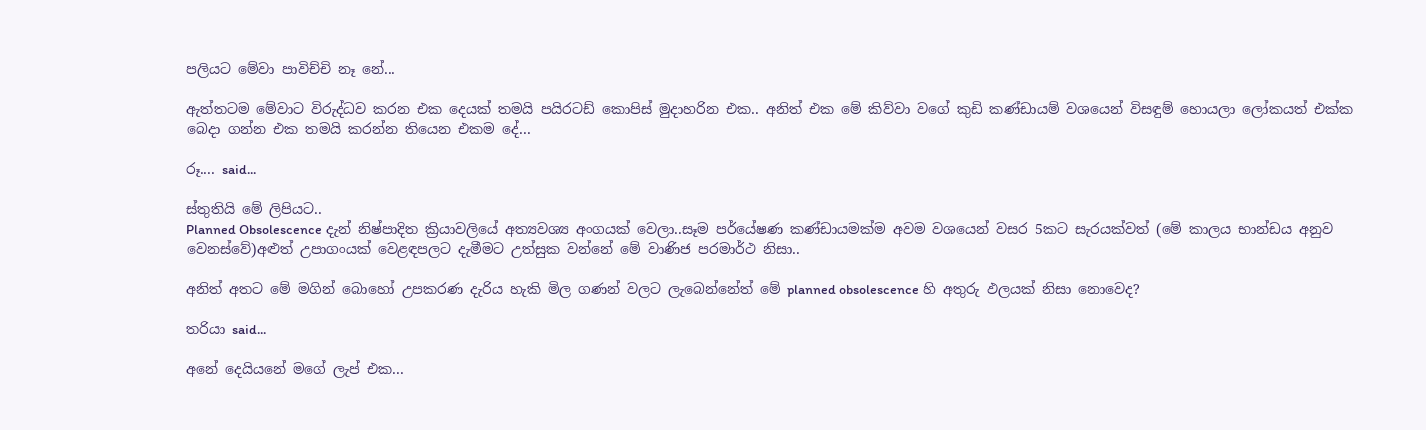පලියට මේවා පාවිච්චි නෑ නේ...

ඇත්තටම මේවාට විරුද්ධව කරන එක දෙයක් තමයි පයිරටඩ් කොපිස් මුදාහරින එක.. අනිත් එක මේ කිව්වා වගේ කුඩි කණ්ඩායම් වශයෙන් විසඳුම් හොයලා ලෝකයත් එක්ක බෙදා ගන්න එක තමයි කරන්න තියෙන එකම දේ...

රූ.... said...

ස්තුතියි මේ ලිපියට..
Planned Obsolescence දැන් නිෂ්පාදිත ක්‍රියාවලියේ අත්‍යවශ්‍ය අංගයක් වෙලා..සෑම පර්යේෂණ කණ්ඩායමක්ම අවම වශයෙන් වසර 5කට සැරයක්වත් (මේ කාලය භාන්ඩය අනුව වෙනස්වේ)අළුත් උපාගංයක් වෙළඳපලට දැමීමට උත්සුක වන්නේ මේ වාණිජ පරමාර්ථ නිසා..

අනිත් අතට මේ මගින් බොහෝ උපකරණ දැරිය හැකි මිල ගණන් වලට ලැබෙන්නේත් මේ planned obsolescence හි අතුරු ඵලයක් නිසා නොවෙද?

තරියා said...

අනේ දෙයියනේ මගේ ලැප් එක...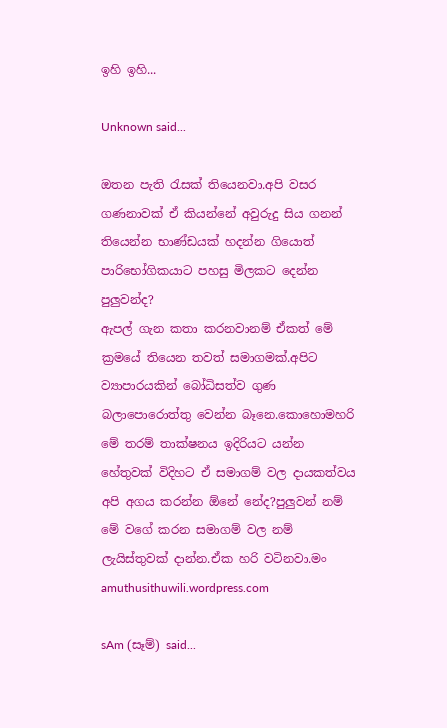ඉහි ඉහි...

Unknown said...

ඔතන පැති ‍රැසක් තියෙනවා.අපි වසර ගණනාවක් ඒ කියන්නේ අවුරුදු සිය ගනන් තියෙන්න භාණ්ඩයක් හදන්න ගියොත් පාරිභෝගිකයාට පහසු මිලකට දෙන්න පුලුවන්ද?
ඇපල් ගැන කතා කරනවානම් ඒකත් මේ ක්‍රමයේ තියෙන තවත් සමාගමක්.අපිට ව්‍යාපාරයකින් බෝධිසත්ව ගුණ බලාපොරොත්තු වෙන්න බෑනෙ.කොහොමහරි මේ තරම් තාක්ෂනය ඉදිරියට යන්න හේතුවක් විදිහට ඒ සමාගම් වල දායකත්වය අපි අගය කරන්න ඕනේ නේද?පුලුවන් නම් මේ වගේ කරන සමාගම් වල නම් ලැයිස්තුවක් දාන්න.ඒක හරි වටිනවා.මං amuthusithuwili.wordpress.com

sAm (සෑම්) said...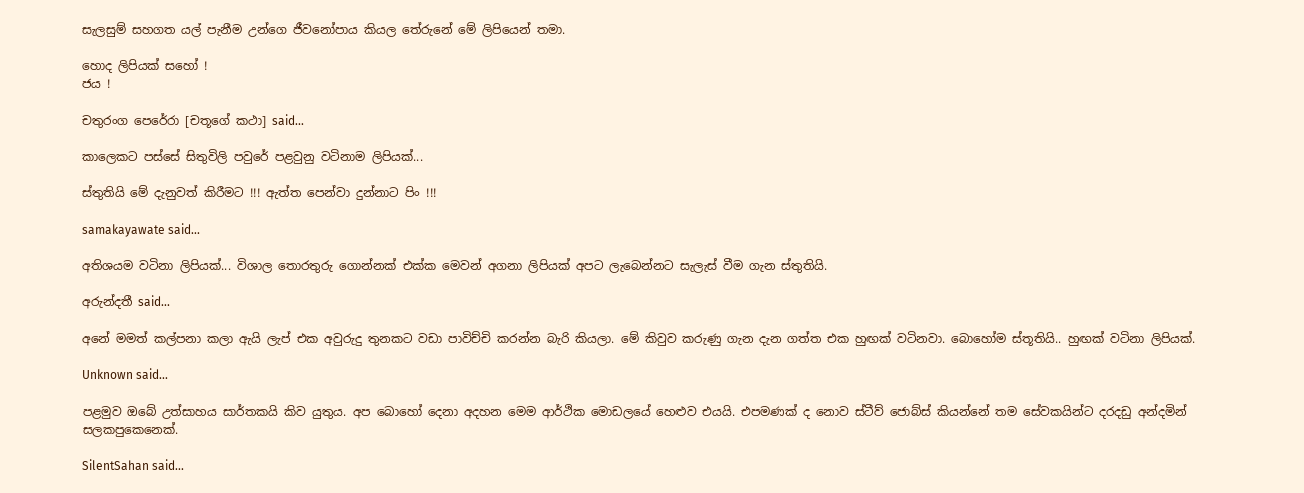සැලසුම් සහගත යල් පැනීම උන්ගෙ ජීවනෝපාය කියල තේරුනේ මේ ලිපියෙන් තමා.

හොද ලිපියක් සහෝ !
ජය !

චතුරංග පෙරේරා [චතූගේ කථා] said...

කාලෙකට පස්සේ සිතුවිලි පවුරේ පළවුනු වටිනාම ලිපියක්...

ස්තුතියි මේ දැනුවත් කිරීමට !!! ඇත්ත පෙන්වා දුන්නාට පිං !!!

samakayawate said...

අතිශයම වටිනා ලිපියක්... විශාල තොරතුරු ගොන්නක් එක්ක මෙවන් අගනා ලිපියක් අපට ලැබෙන්නට සැලැස් වීම ගැන ස්තුතියි.

අරුන්දතී said...

අනේ මමත් කල්පනා කලා ඇයි ලැප් එක අවුරුදු තුනකට වඩා පාවිච්චි කරන්න බැරි කියලා. මේ කිවුව කරුණු ගැන දැන ගත්ත එක හුඟක් වටිනවා. බොහෝම ස්තූතියි.. හුඟක් වටිනා ලිපියක්.

Unknown said...

පළමුව ඔබේ උත්සාහය සාර්තකයි කිව යුතුය. අප බොහෝ දෙනා අදහන මෙම ආර්ථික මොඩලයේ හෙළුව එයයි. එපමණක් ද නොව ස්ටීව් ජොබ්ස් කියන්නේ තම සේවකයින්ට දරදඩු අන්දමින් සලකපුකෙනෙක්.

SilentSahan said...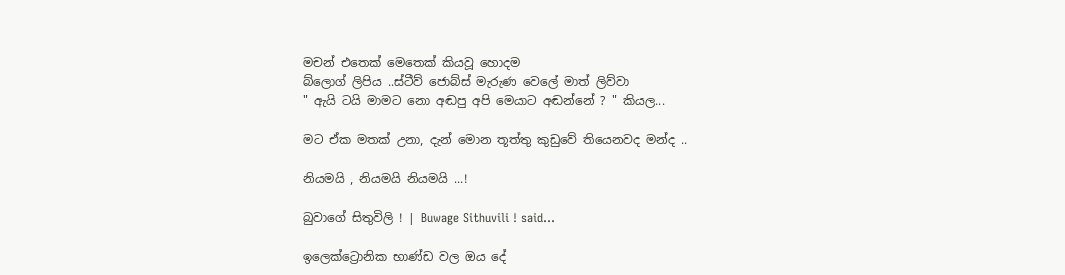මචන් එතෙක් මෙතෙක් කියවූ හොදම
බ්ලොග් ලිපිය ..ස්ටීව් ජොබ්ස් මැරුණ වෙලේ මාත් ලිව්වා
" ඇයි ටයි මාමට නො අඬපු අපි මෙයාට අඬන්නේ ? " කියල...

මට ඒක මතක් උනා, දැන් මොන තූත්තු කුඩුවේ තියෙනවද මන්ද ..

නියමයි , නියමයි නියමයි ...!

බුවාගේ සිතුවිලි ! | Buwage Sithuvili ! said...

ඉලෙක්ට්‍රොනික භාණ්ඩ වල ඔය දේ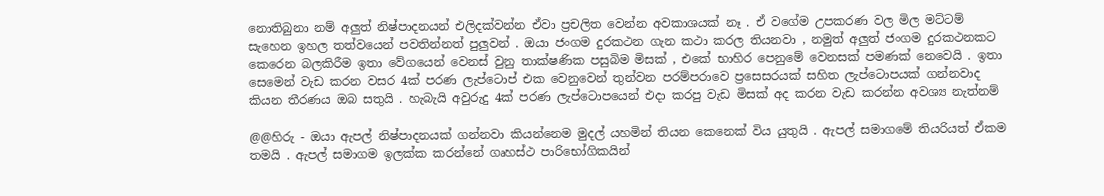නොතිබුනා නම් අලුත් නිෂ්පාදනයන් එලිදක්වන්න ඒවා ප්‍රචලිත වෙන්න අවකාශයක් නෑ . ඒ වගේම උපකරණ වල මිල මට්ටම් සැහෙන ඉහල තත්වයෙන් පවතින්නත් පුලුවන් . ඔයා ජංගම දුරකථන ගැන කථා කරල තියනවා , නමුත් අලුත් ජංගම දුරකථනකට කෙරෙන බලකිරීම ඉතා වේගයෙන් වෙනස් වුනු තාක්ෂණික පසුබිම මිසක් , එකේ භාහිර පෙනුමේ වෙනසක් පමණක් නෙවෙයි . ඉතා සෙමෙන් වැඩ කරන වසර 4ක් පරණ ලැප්ටොප් එක වෙනුවෙන් තුන්වන පරම්පරාවෙ ප්‍රසෙසරයක් සහිත ලැප්ටොපයක් ගන්නවාද කියන තීරණය ඔබ සතුයි . හැබැයි අවුරුදු 4ක් පරණ ලැප්ටොපයෙන් එදා කරපු වැඩ මිසක් අද කරන වැඩ කරන්න අවශ්‍ය නැත්නම්

@@හිරු - ඔයා ඇපල් නිෂ්පාදනයක් ගන්නවා කියන්නෙම මුදල් යහමින් තියන කෙනෙක් විය යුතුයි . ඇපල් සමාගමේ තියරියත් ඒකම තමයි . ඇපල් සමාගම ඉලක්ක කරන්නේ ගෘහස්ථ පාරිභෝගිකයින්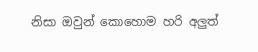නිසා ඔවුන් කොහොම හරි අලුත්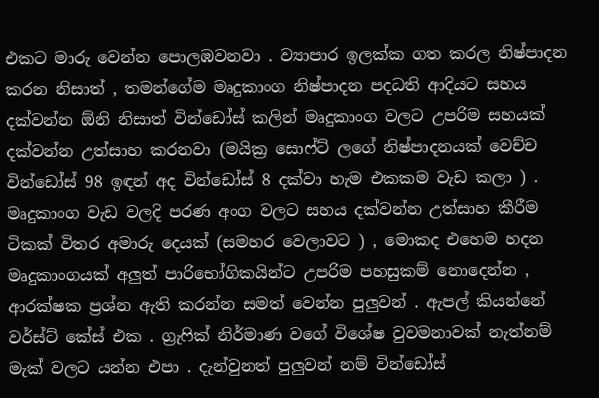එකට මාරු වෙන්න පොලඹවනවා . ව්‍යාපාර ඉලක්ක ගත කරල නිෂ්පාදන කරන නිසාත් , තමන්ගේම මෘදුකාංග නිෂ්පාදන පදධති ආදියට සහය දක්වන්න ඕනි නිසාත් වින්ඩෝස් කලින් මෘදුකාංග වලට උපරිම සහයක් දක්වන්න උත්සාහ කරනවා (මයික්‍ර සොෆ්ට් ලගේ නිෂ්පාදනයක් වෙච්ච වින්ඩෝස් 98 ඉඳන් අද වින්ඩෝස් 8 දක්වා හැම එකකම වැඩ කලා ) . මෘදුකාංග වැඩ වලදි පරණ අංග වලට සහය දක්වන්න උත්සාහ කීරීම ටිකක් විතර අමාරු දෙයක් (සමහර වෙලාවට ) , මොකද එහෙම හදන මෘදුකාංගයක් අලුත් පාරිභෝගිකයින්ට උපරිම පහසුකම් නොදෙන්න , ආරක්ෂක ප්‍රශ්න ඇති කරන්න සමත් වෙන්න පුලුවන් . ඇපල් කියන්නේ වර්ස්ට් කේස් එක . ග්‍රැෆික් නිර්මාණ වගේ විශේෂ වුවමනාවක් නැත්නම් මැක් වලට යන්න එපා . දැන්වුනත් පුලුවන් නම් වින්ඩෝස්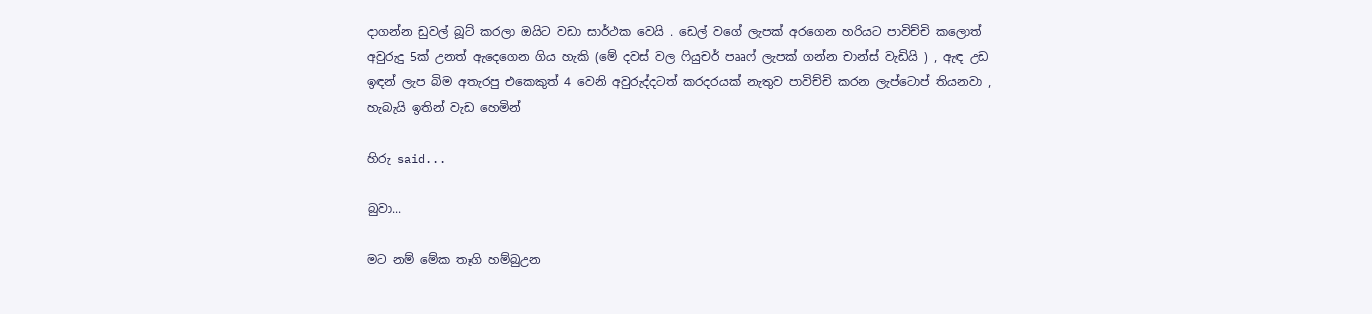දාගන්න ඩුවල් බූට් කරලා ඔයිට වඩා සාර්ථක වෙයි . ඩෙල් වගේ ලැපක් අරගෙන හරියට පාවිච්චි කලොත් අවුරුදු 5ක් උනත් ඇදෙගෙන ගිය හැකි (මේ දවස් වල ෆියුචර් පෲෆ් ලැපක් ගන්න චාන්ස් වැඩියි ) , ඇඳ උඩ ඉඳන් ලැප බිම අතැරපු එකෙකුත් 4 වෙනි අවුරුද්දටත් කරදරයක් නැතුව පාවිච්චි කරන ලැප්ටොප් තියනවා , හැබැයි ඉතින් වැඩ හෙමින්

හිරු said...

බුවා...

මට නම් මේක තෑගි හම්බුඋන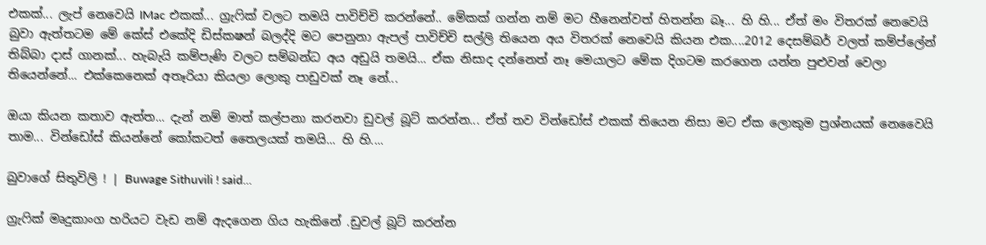එකක්... ලැප් නෙවෙයි IMac එකක්... ග්‍රැෆික් වලට තමයි පාවිච්චි කරන්නේ.. මේකක් ගන්න නම් මට හීනෙන්වත් හිතන්න බෑ... හි හි... ඒත් මං විතරක් නෙවෙයි බුවා ඇත්තටම මේ කේස් එකේදි ඩිස්කෂන් බලද්දි මට පෙනුනා ඇපල් පාවිච්චි සල්ලි තියෙන අය විතරක් නෙවෙයි කියන එක....2012 දෙසම්බර් වලත් කම්ප්ලේන් තිබ්බා දාස් ගානක්... හැබැයි කම්පැණි වලට සම්බන්ධ අය අඩුයි තමයි... ඒක නිසාද දන්නෙත් නෑ මෙයාලට මේක දිගටම කරගෙන යන්න පුළුවන් වෙලා තියෙන්නේ... එක්කෙනෙක් අතෑරියා කියලා ලොකු පාඩුවක් නෑ නේ...

ඔයා කියන කතාව ඇත්ත... දැන් නම් මාත් කල්පනා කරනවා ඩුවල් බූට් කරන්න... ඒත් තව වින්ඩෝස් එකක් තියෙන නිසා මට ඒක ලොකුම ප්‍රශ්නයක් නෙවෛයි තාම... වින්ඩෝස් කියන්නේ කෝකටත් තෛලයක් තමයි... හි හි....

බුවාගේ සිතුවිලි ! | Buwage Sithuvili ! said...

ග්‍රැෆික් මෘදුකාංග හරියට වැඩ නම් ඇදගෙන ගිය හැකිනේ .ඩුවල් බූට් කරන්න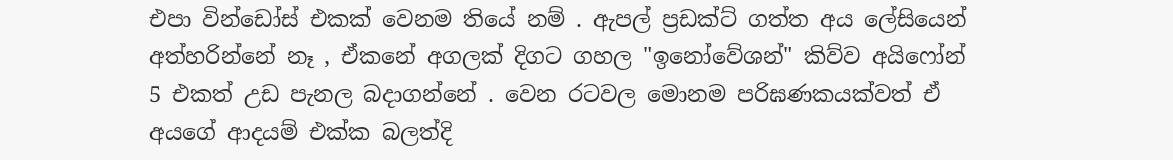එපා වින්ඩෝස් එකක් වෙනම තියේ නම් . ඇපල් ප්‍රඩක්ට් ගත්ත අය ලේසියෙන් අත්හරින්නේ නෑ , ඒකනේ අගලක් දිගට ගහල "ඉනෝවේශන්" කිව්ව අයිෆෝන් 5 එකත් උඩ පැනල බදාගන්නේ . වෙන රටවල මොනම පරිඝණකයක්වත් ඒ අයගේ ආදයම් එක්ක බලත්දි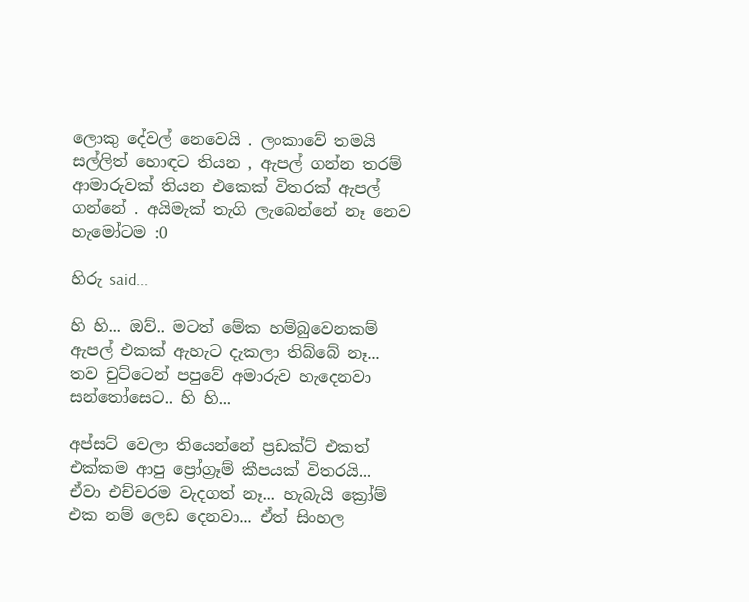ලොකු දේවල් නෙවෙයි . ලංකාවේ තමයි සල්ලිත් හොඳට තියන , ඇපල් ගන්න තරම් ආමාරුවක් තියන එකෙක් විතරක් ඇපල් ගන්නේ . අයිමැක් තැගි ලැබෙන්නේ නෑ නෙව හැමෝටම :0

හිරු said...

හි හි... ඔව්.. මටත් මේක හම්බුවෙනකම් ඇපල් එකක් ඇහැට දැකලා තිබ්බේ නෑ... තව චුට්ටෙන් පපුවේ අමාරුව හැදෙනවා සන්තෝසෙට.. හි හි...

අප්සට් වෙලා තියෙන්නේ ප්‍රඩක්ට් එකත් එක්කම ආපු ප්‍රෝග්‍රෑම් කීපයක් විතරයි... ඒවා එච්චරම වැදගත් නෑ... හැබැයි ක්‍රෝම් එක නම් ලෙඩ දෙනවා... ඒත් සිංහල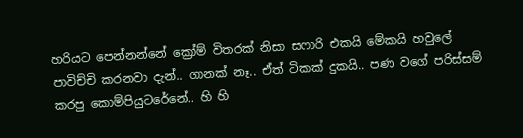හරියට පෙන්නන්නේ ක්‍රෝම් විතරක් නිසා සෆාරි එකයි මේකයි හවුලේ පාවිච්චි කරනවා දැන්.. ගානක් නෑ.. ඒත් ටිකක් දුකයි.. පණ වගේ පරිස්සම් කරපු කොම්පියුටරේනේ.. හි හි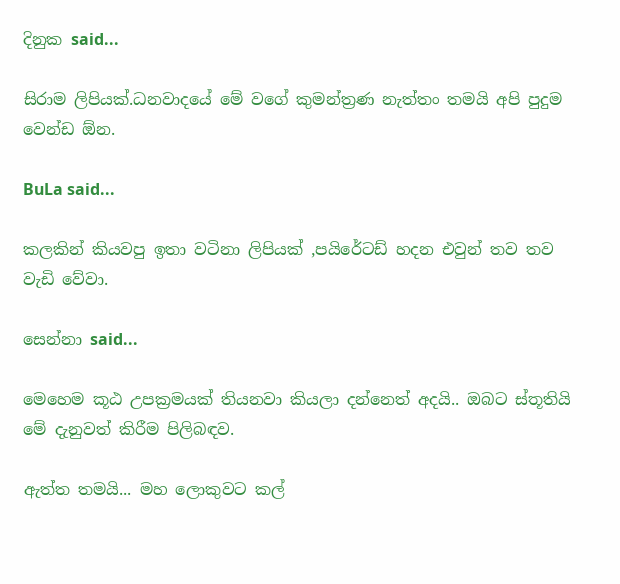දිනුක said...

සිරාම ලිපියක්.ධනවාදයේ මේ වගේ කුමන්ත්‍රණ නැත්තං තමයි අපි පුදුම වෙන්ඩ ඕන.

BuLa said...

කලකින් කියවපු ඉතා වටිනා ලිපියක් ,පයිරේටඩ් හදන එවුන් තව තව වැඩි වේවා.

සෙන්නා said...

මෙහෙම කූඨ උපක්‍රමයක් තියනවා කියලා දන්නෙත් අදයි.. ඔබට ස්තූතියි මේ දැනුවත් කිරීම පිලිබඳව.

ඇත්ත තමයි... මහ ලොකුවට කල්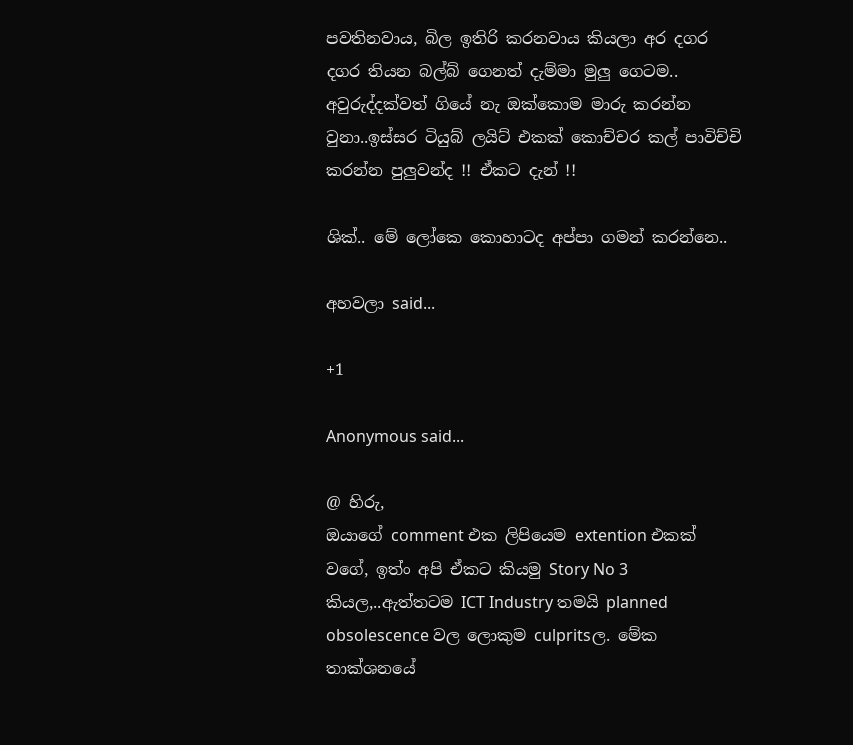පවතිනවාය, බිල ඉතිරි කරනවාය කියලා අර දගර දගර තියන බල්බ් ගෙනත් දැම්මා මුලු ගෙටම.. අවුරුද්දක්වත් ගියේ නැ ඔක්කොම මාරු කරන්න වුනා..ඉස්සර ටියුබ් ලයිට් එකක් කොච්චර කල් පාවිච්චි කරන්න පුලුවන්ද !! ඒකට දැන් !!

ශික්.. මේ ලෝකෙ කොහාටද අප්පා ගමන් කරන්නෙ..

අහවලා said...

+1

Anonymous said...

@ හිරු,
ඔයාගේ comment එක ලිපියෙම extention එකක් වගේ, ඉත්ං අපි ඒකට කියමු Story No 3 කියල,..ඇත්තටම ICT Industry තමයි planned obsolescence වල ලොකුම culpritsල. මේක තාක්ශනයේ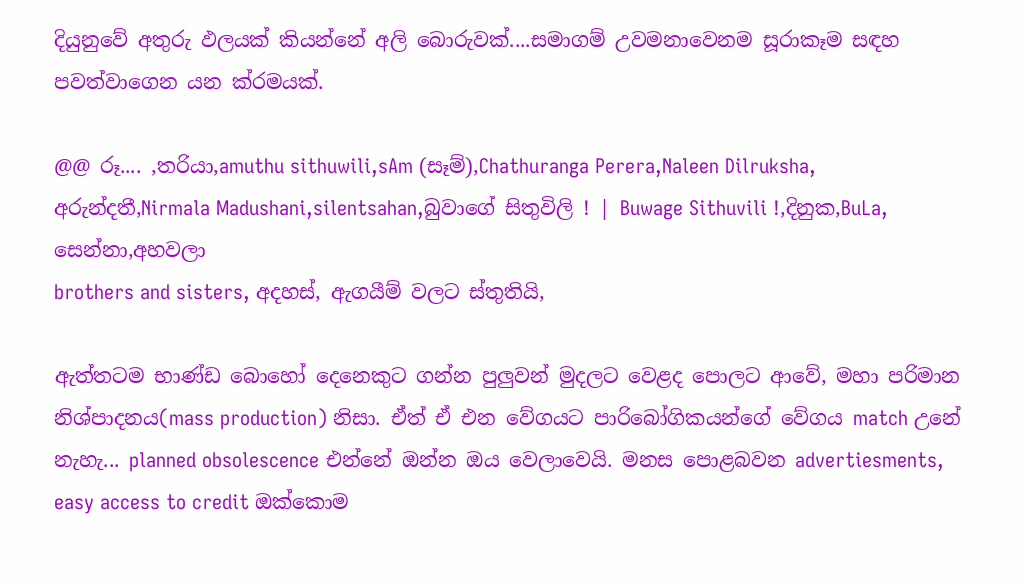දියුනුවේ අතුරු ඵලයක් කියන්නේ අලි බොරුවක්....සමාගම් උවමනාවෙනම සූරාකෑම සඳහ පවත්වාගෙන යන ක්රමයක්.

@@ රූ.... ,තරියා,amuthu sithuwili,sAm (සෑම්),Chathuranga Perera,Naleen Dilruksha, අරුන්දතී,Nirmala Madushani,silentsahan,බුවාගේ සිතුවිලි ! | Buwage Sithuvili !,දිනුක,BuLa, සෙන්නා,අහවලා
brothers and sisters, අදහස්, ඇගයීම් වලට ස්තුතියි,

ඇත්තටම භාණ්ඩ බොහෝ දෙනෙකුට ගන්න පුලුවන් මුදලට වෙළද පොලට ආවේ, මහා පරිමාන නිශ්පාදනය(mass production) නිසා. ඒත් ඒ එන වේගයට පාරිබෝගිකයන්ගේ වේගය match උනේ නැහැ... planned obsolescence එන්නේ ඔන්න ඔය වෙලාවෙයි. මනස පොළබවන advertiesments, easy access to credit ඔක්කොම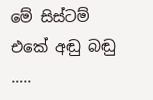මේ සිස්ටම් එකේ අඬු බඬු …..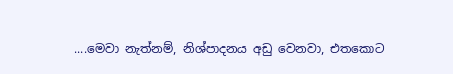....මෙවා නැත්නම්, නිශ්පාදනය අඩු වෙනවා, එතකොට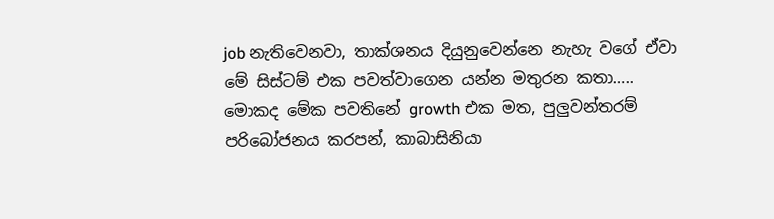job නැතිවෙනවා, තාක්ශනය දියුනුවෙන්නෙ නැහැ වගේ ඒවා මේ සිස්ටම් එක පවත්වාගෙන යන්න මතුරන කතා….. මොකද මේක පවතිනේ growth එක මත, පුලුවන්තරම් පරිබෝජනය කරපන්, කාබාසිනියා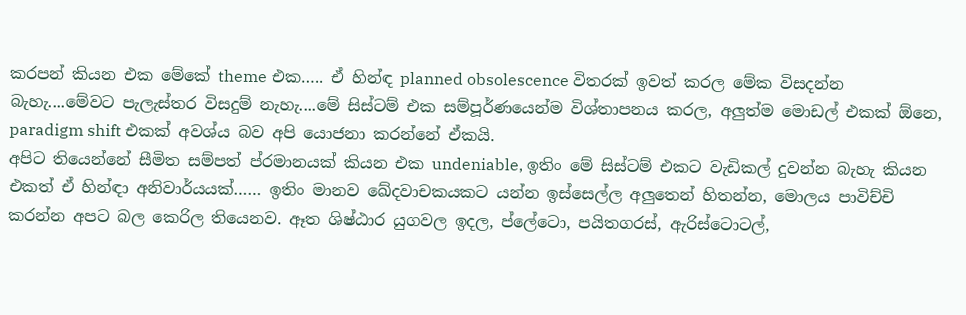කරපන් කියන එක මේකේ theme එක….. ඒ හින්ඳ planned obsolescence විතරක් ඉවත් කරල මේක විසදන්න බැහැ....මේවට පැලැස්තර විසදුම් නැහැ....මේ සිස්ටම් එක සම්පූර්ණයෙන්ම විශ්තාපනය කරල, අලුත්ම මොඩල් එකක් ඕනෙ, paradigm shift එකක් අවශ්ය බව අපි යොජනා කරන්නේ ඒකයි.
අපිට තියෙන්නේ සීමිත සම්පත් ප්රමානයක් කියන එක undeniable, ඉතිං මේ සිස්ටම් එකට වැඩිකල් දුවන්න බැහැ කියන එකත් ඒ හින්ඳා අනිවාර්යයක්…… ඉතිං මානව ඛේදවාචකයකට යන්න ඉස්සෙල්ල අලුතෙන් හිතන්න, මොලය පාවිච්චි කරන්න අපට බල කෙරිල තියෙනව. ඈත ශිෂ්ඨාර යුගවල ඉදල, ප්ලේටො, පයිතගරස්, ඇරිස්ටොටල්,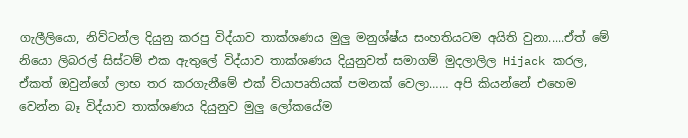ගැලීලියො, නිව්ටන්ල දියුනු කරපු විද්යාව තාක්ශණය මුලු මනුශ්ෂ්ය සංහතියටම අයිති වුනා.....ඒත් මේ නියො ලිබරල් සිස්ටම් එක ඇතුලේ විද්යාව තාක්ශණය දියුනුවත් සමාගම් මුදලාලිල Hijack කරල, ඒකත් ඔවුන්ගේ ලාභ තර කරගැනීමේ එක් ව්යාපෘතියක් පමනක් වෙලා…… අපි කියන්නේ එහෙම වෙන්න බෑ විද්යාව තාක්ශණය දියුනුව මුලු ලෝකයේම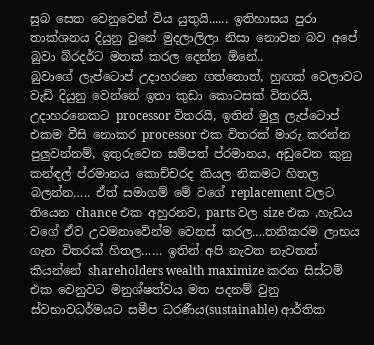සුබ සෙත වෙනුවෙන් විය යුතුයි...... ඉතිහාසය පුරා තාක්ශනය දියුනු වුනේ මුදලාලිලා නිසා නොවන බව අපේ බුවා බ්රදර්ට මතක් කරල දෙන්න ඕනේ..
බුවාගේ ලැප්ටොප් උදාහරනෙ ගත්තොත්, හුඟක් වෙලාවට වැඩි දියුනු වෙන්නේ ඉතා කුඩා කොටසක් විතරයි, උදාහරනෙකට processor විතරයි, ඉතින් මුලු ලැප්ටොප් එකම වීසි නොකර processor එක විතරක් මාරු කරන්න පුලුවන්නම්, ඉතුරුවෙන සම්පත් ප්රමානය, අඩුවෙන කුනු කන්ඳල් ප්රමානය කොච්චරද කියල නිකමට හිතල බලන්න….. ඒත් සමාගම් මේ වගේ replacement වලට තියෙන chance එක අහුරනව, parts වල size එක ,හැඩය වගේ ඒව උවමනාවේන්ම වෙනස් කරල....තනිකරම ලාභය ගැන විතරක් හිතල…… ඉතින් අපි නැවත නැවතත් කියන්නේ shareholders wealth maximize කරන සිස්ටම් එක වෙනුවට මනුශ්ෂත්වය මත පදනම් වුනු ස්වභාවධර්මයට සමීප ධරණීය(sustainable) ආර්තික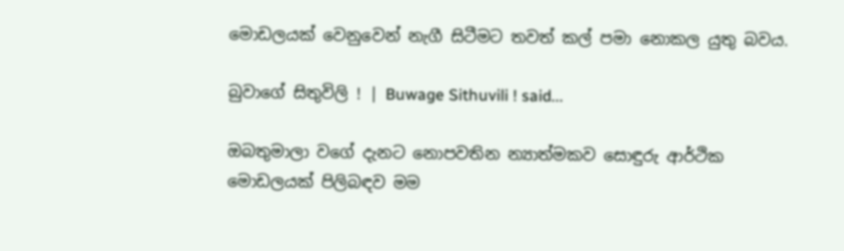මොඩලයක් වෙනුවෙන් නැගී සිටීමට තවත් කල් පමා නොකල යුතු බවය.

බුවාගේ සිතුවිලි ! | Buwage Sithuvili ! said...

ඔබතුමාලා වගේ දැනට නොපවතින න්‍යාත්මකව සොඳුරු ආර්ථික මොඩලයක් පිලිබඳව මම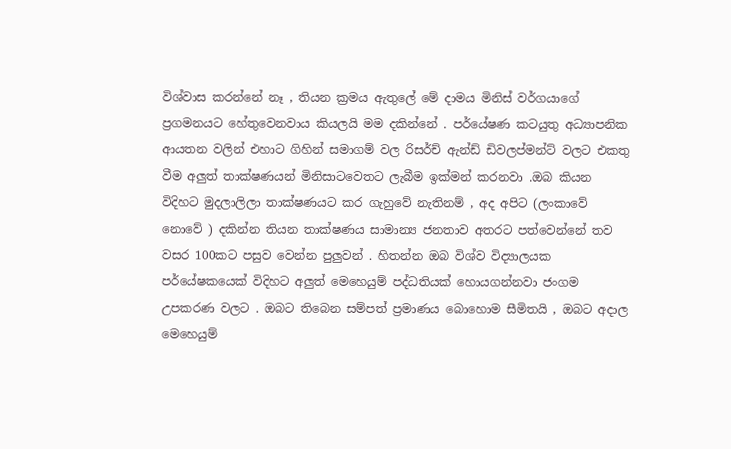විශ්වාස කරන්නේ නෑ , තියන ක්‍රමය ඇතුලේ මේ දාමය මිනිස් වර්ගයාගේ ප්‍රගමනයට හේතුවෙනවාය කියලයි මම දකින්නේ . පර්යේෂණ කටයුතු අධ්‍යාපනික ආයතන වලින් එහාට ගිහින් සමාගම් වල රිසර්ච් ඇන්ඩ් ඩිවලප්මන්ට් වලට එකතු වීම අලුත් තාක්ෂණයන් මිනිසාටවෙතට ලැබීම ඉක්මන් කරනවා .ඔබ කියන විදිහට මුදලාලිලා තාක්ෂණයට කර ගැහුවේ නැතිනම් , අද අපිට (ලංකාවේ නොවේ ) දකින්න තියන තාක්ෂණය සාමාන්‍ය ජනතාව අතරට පත්වෙන්නේ තව වසර 100කට පසුව වෙන්න පුලුවන් . හිතන්න ඔබ විශ්ව විද්‍යාලයක පර්යේෂකයෙක් විදිහට අලුත් මෙහෙයුම් පද්ධතියක් හොයගන්නවා ජංගම උපකරණ වලට . ඔබට තිබෙන සම්පත් ප්‍රමාණය බොහොම සීමිතයි , ඔබට අදාල මෙහෙයුම්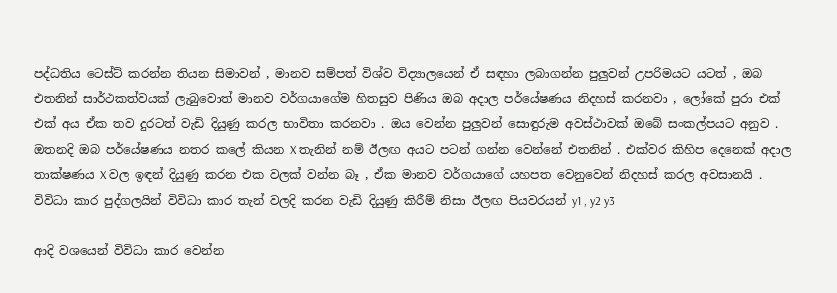පද්ධතිය ටෙස්ට් කරන්න තියන සිමාවන් , මානව සම්පත් විශ්ව විද්‍යාලයෙන් ඒ සඳහා ලබාගන්න පුලුවන් උපරිමයට යටත් , ඔබ එතනින් සාර්ථකත්වයක් ලැබුවොත් මානව වර්ගයාගේම හිතසුව පිණිය ඔබ අදාල පර්යේෂණය නිදහස් කරනවා , ලෝකේ පුරා එක් එක් අය ඒක තව දුරටත් වැඩි දියුණු කරල භාවිතා කරනවා . ඔය වෙන්න පුලුවන් සොඳුරුම අවස්ථාවක් ඔබේ සංකල්පයට අනුව . ඔතනදි ඔබ පර්යේෂණය නතර කලේ කියන X තැනින් නම් ඊලඟ අයට පටන් ගන්න වෙන්නේ එතනින් . එක්වර කිහිප දෙනෙක් අදාල තාක්ෂණය X වල ඉඳන් දියුණු කරන එක වලක් වන්න බෑ , ඒක මානව වර්ගයාගේ යහපත වෙනුවෙන් නිදහස් කරල අවසානයි . විවිධා කාර පුද්ගලයින් විවිධා කාර තැන් වලදි කරන වැඩි දියුණු කිරීම් නිසා ඊලඟ පියවරයන් y1 , y2 y3

ආදි වශයෙන් විවිධා කාර වෙන්න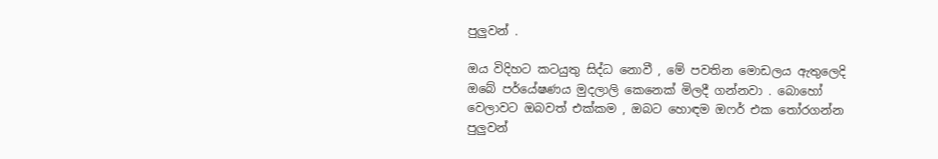පුලුවන් .

ඔය විදිහට කටයුතු සිද්ධ නොවී , මේ පවතින මොඩලය ඇතුලෙදි ඔබේ පර්යේෂණය මුදලාලි කෙනෙක් මිලදී ගන්නවා . බොහෝ වෙලාවට ඔබවත් එක්කම , ඔබට හොඳම ඔෆර් එක තෝරගන්න පුලුවන්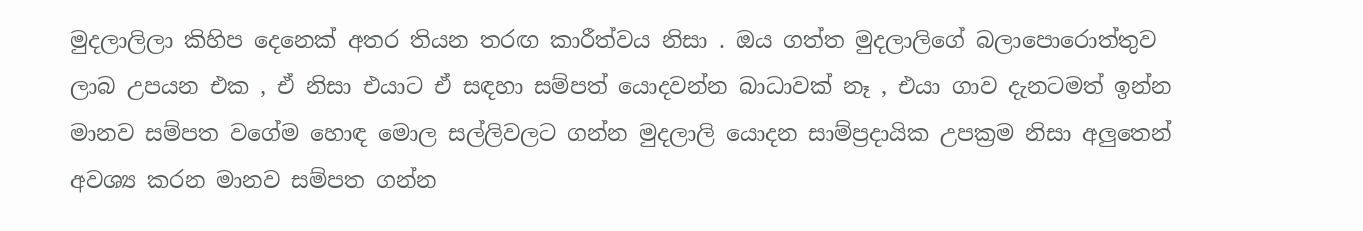මුදලාලිලා කිහිප දෙනෙක් අතර තියන තරඟ කාරීත්වය නිසා . ඔය ගත්ත මුදලාලිගේ බලාපොරොත්තුව ලාබ උපයන එක , ඒ නිසා එයාට ඒ සඳහා සම්පත් යොදවන්න බාධාවක් නෑ , එයා ගාව දැනටමත් ඉන්න මානව සම්පත වගේම හොඳ මොල සල්ලිවලට ගන්න මුදලාලි යොදන සාම්ප්‍රදායික උපක්‍රම නිසා අලුතෙන් අවශ්‍ය කරන මානව සම්පත ගන්න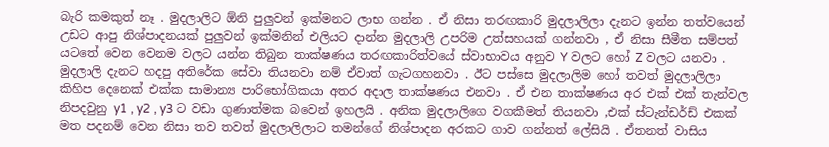බැරි කමකුත් නෑ . මුදලාලිට ඕනි පුලුවන් ඉක්මනට ලාභ ගන්න . ඒ නිසා තරඟකාරි මුදලාලිලා දැනට ඉන්න තත්වයෙන් උඩට ආපු නිශ්පාදනයක් පුලුවන් ඉක්මනින් එලියට දාන්න මුදලාලි උපරිම උත්සහයක් ගන්නවා , ඒ නිසා සීමීත සම්පත් යටතේ වෙන වෙනම වලට යන්න තිබුන තාක්ෂණය තරඟකාරිත්වයේ ස්වාභාවය අනුව Y වලට හෝ Z වලට යනවා . මුදලාලි දැනට හදපු අතිරේක සේවා තියනවා නම් ඒවාත් ගැටගහනවා . ඊට පස්සෙ මුදලාලිම හෝ තවත් මුදලාලිලා කිහිප දෙනෙක් එක්ක සාමාන්‍ය පාරිභෝගිකයා අතර අදාල තාක්ෂණය එනවා . ඒ එන තාක්ෂණය අර එක් එක් තැන්වල නිපදවුනු y1 , y2 , y3 ට වඩා ගුණාත්මක බවෙන් ඉහලයි . අනික මුදලාලිගෙ වගකීමත් තියනවා ,එක් ස්ටැන්ඩර්ඩ් එකක් මත පදනම් වෙන නිසා තව තවත් මුදලාලිලාට තමන්ගේ නිශ්පාදන අරකට ගාව ගන්නත් ලේසියි . ඒතනත් වාසිය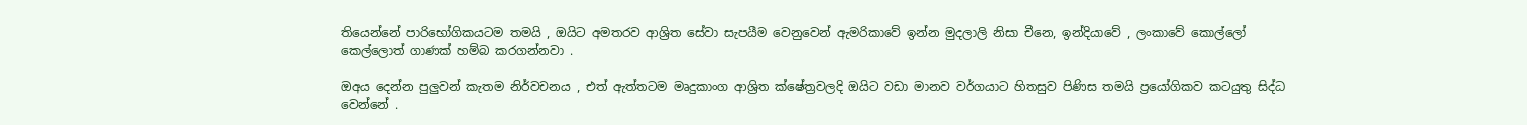තියෙන්නේ පාරිභෝගිකයටම තමයි , ඔයිට අමතරව ආශ්‍රිත සේවා සැපයීම වෙනුවෙන් ඇමරිකාවේ ඉන්න මුදලාලි නිසා චීනෙ, ඉන්දියාවේ , ලංකාවේ කොල්ලෝ කෙල්ලොත් ගාණක් හම්බ කරගන්නවා .

ඔඅය දෙන්න පුලුවන් කැතම නිර්වචනය , එත් ඇත්තටම මෘදුකාංග ආශ්‍රිත ක්ෂේත්‍රවලදි ඔයිට වඩා මානව වර්ගයාට හිතසුව පිණිස තමයි ප්‍රයෝගිකව කටයුතු සිද්ධ වෙන්නේ .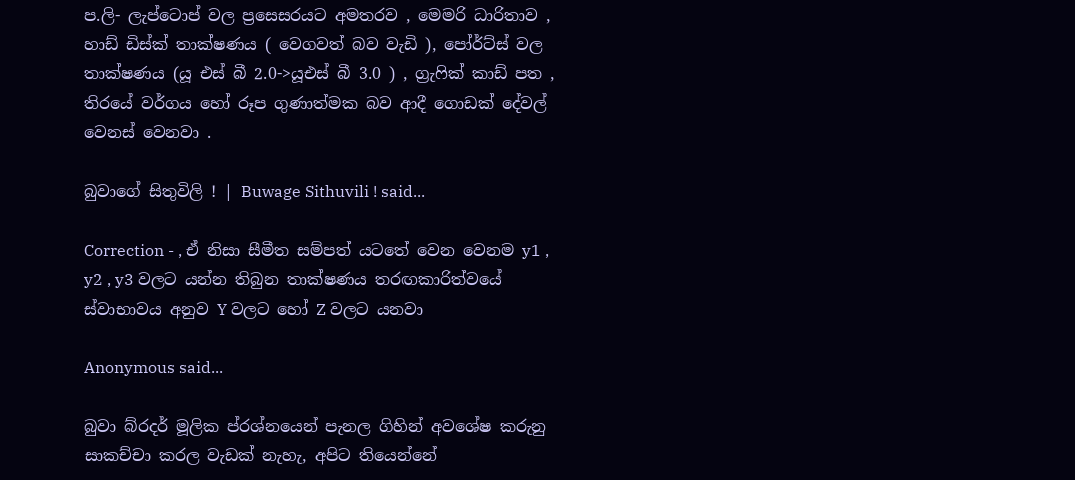ප.ලි- ලැප්ටොප් වල ප්‍රසෙසරයට අමතරව , මෙමරි ධාරිතාව , හාඩ් ඩිස්ක් තාක්ෂණය ( වෙගවත් බව වැඩි ), පෝර්ට්ස් වල තාක්ෂණය (යූ එස් බී 2.0->යූඑස් බී 3.0 ) , ග්‍රැෆික් කාඩ් පත , තිරයේ වර්ගය හෝ රූප ගුණාත්මක බව ආදී ගොඩක් දේවල් වෙනස් වෙනවා .

බුවාගේ සිතුවිලි ! | Buwage Sithuvili ! said...

Correction - , ඒ නිසා සීමීත සම්පත් යටතේ වෙන වෙනම y1 , y2 , y3 වලට යන්න තිබුන තාක්ෂණය තරඟකාරිත්වයේ ස්වාභාවය අනුව Y වලට හෝ Z වලට යනවා

Anonymous said...

බුවා බ්රදර් මූලික ප්රශ්නයෙන් පැනල ගිහින් අවශේෂ කරුනු සාකච්චා කරල වැඩක් නැහැ, අපිට තියෙන්නේ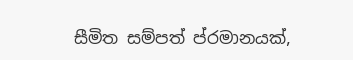සීමිත සම්පත් ප්රමානයක්,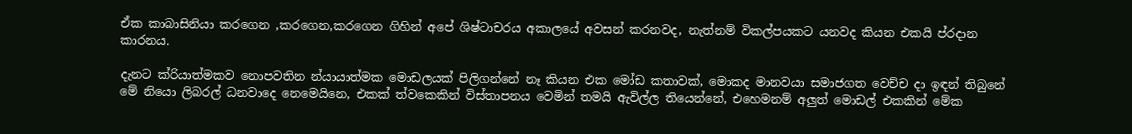ඒක කාබාසිනියා කරගෙන ,කරගෙන,කරගෙන ගිහින් අපේ ශිෂ්ටාචරය අකාලයේ අවසන් කරනවද, නැත්නම් විකල්පයකට යනවද කියන එකයි ප්රදාන කාරනය.

දැනට ක්රියාත්මකව නොපවතින න්යායාත්මක මොඩලයක් පිලිගන්නේ නෑ කියන එක මෝඩ කතාවක්, මොකද මානවයා සමාජගත වෙච්ච දා ඉඳන් තිබුනේ මේ නියො ලිබරල් ධනවාදෙ නෙමෙයිනෙ, එකක් ත්වකෙකින් විස්තාපනය වෙමින් තමයි ඇවිල්ල තියෙන්නේ, එහෙමනම් අලුත් මොඩල් එකකින් මේක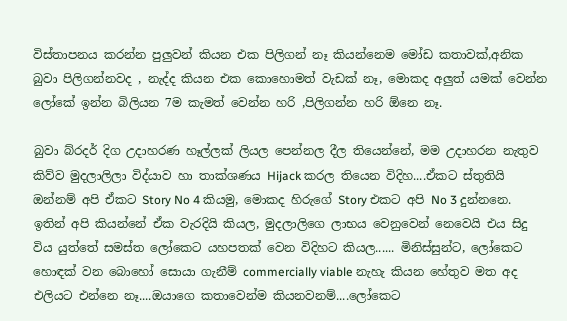විස්තාපනය කරන්න පුලුවන් කියන එක පිලිගන් නෑ කියන්නෙම මෝඩ කතාවක්,අනික බුවා පිලිගන්නවද , නැද්ද කියන එක කොහොමත් වැඩක් නෑ, මොකද අලුත් යමක් වෙන්න ලෝකේ ඉන්න බිලියන 7ම කැමත් වෙන්න හරි ,පිලිගන්න හරි ඕනෙ නෑ.

බුවා බ්රදර් දිග උදාහරණ හෑල්ලක් ලියල පෙන්නල දීල තියෙන්නේ, මම උදාහරන නැතුව කිව්ව මුදලාලිලා විද්යාව හා තාක්ශණය Hijack කරල තියෙන විදිහ....ඒකට ස්තුතියි ඔන්නම් අපි ඒකට Story No 4 කියමු, මොකද හිරුගේ Story එකට අපි No 3 දුන්නනෙ. ඉතින් අපි කියන්නේ ඒක වැරදියි කියල, මුදලාලිගෙ ලාභය වෙනුවෙන් නෙවෙයි එය සිදු විය යුත්තේ සමස්ත ලෝකෙට යහපතක් වෙන විදිහට කියල...... මිනිස්සුන්ට, ලෝකෙට හොඳක් වන බොහෝ සොයා ගැනීම් commercially viable නැහැ කියන හේතුව මත අද එලියට එන්නෙ නෑ....ඔයාගෙ කතාවෙන්ම කියනවනම්....ලෝකෙට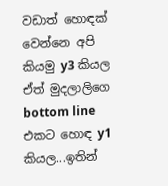වඩාත් හොඳක් වෙන්නෙ අපි කියමු y3 කියල ඒත් මුදලාලිගෙ bottom line එකට හොඳ y1 කියල...ඉතින්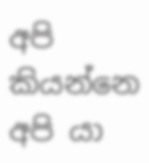අපි කියන්නෙ අපි යා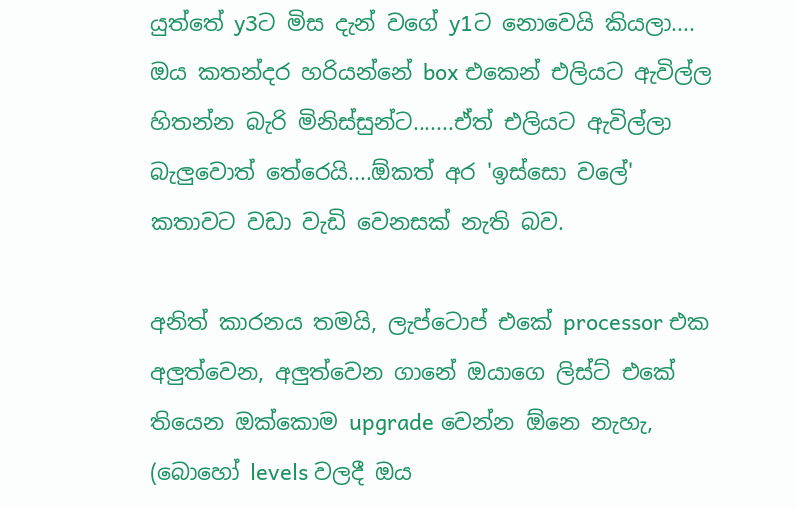යුත්තේ y3ට මිස දැන් වගේ y1ට නොවෙයි කියලා.... ඔය කතන්දර හරියන්නේ box එකෙන් එලියට ඇවිල්ල හිතන්න බැරි මිනිස්සුන්ට.......ඒත් එලියට ඇවිල්ලා බැලුවොත් තේරෙයි....ඕකත් අර 'ඉස්සො වලේ' කතාවට වඩා වැඩි වෙනසක් නැති බව.

අනිත් කාරනය තමයි, ලැප්ටොප් එකේ processor එක අලුත්වෙන, අලුත්වෙන ගානේ ඔයාගෙ ලිස්ට් එකේ තියෙන ඔක්කොම upgrade වෙන්න ඕනෙ නැහැ, (බොහෝ levels වලදී ඔය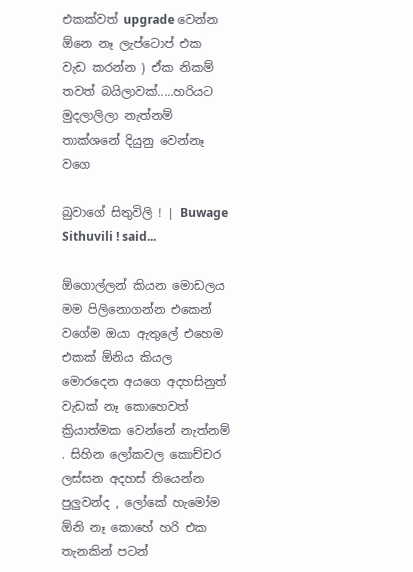එකක්වත් upgrade වෙන්න ඕනෙ නෑ ලැප්ටොප් එක වැඩ කරන්න ) ඒක නිකම් තවත් බයිලාවක්.....හරියට මුදලාලිලා නැත්නම් තාක්ශනේ දියුනු වෙන්නෑ වගෙ

බුවාගේ සිතුවිලි ! | Buwage Sithuvili ! said...

ඕගොල්ලන් කියන මොඩලය මම පිලිනොගන්න එකෙන් වගේම ඔයා ඇතුලේ එහෙම එකක් ඕනිය කියල මොරදෙන අයගෙ අදහසිනුත් වැඩක් නෑ කොහෙවත් ක්‍රියාත්මක වෙන්නේ නැත්නම් . සිහින ලෝකවල කොච්චර ලස්සන අදහස් තියෙන්න පුලුවන්ද , ලෝකේ හැමෝම ඕනි නෑ කොහේ හරි එක තැනකින් පටන්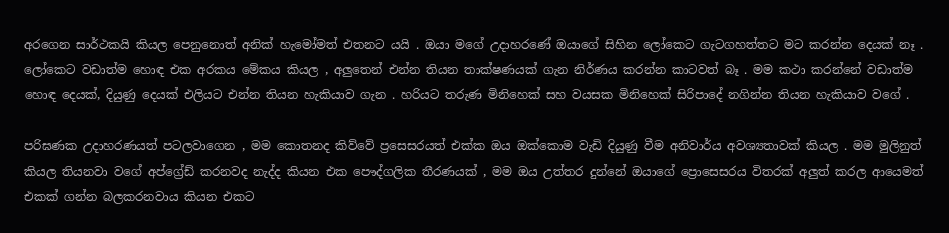අරගෙන සාර්ථකයි කියල පෙනුනොත් අනික් හැමෝමත් එතනට යයි . ඔයා මගේ උදාහරණේ ඔයාගේ සිහින ලෝකෙට ගැටගහත්තට මට කරන්න දෙයක් නෑ . ලෝකෙට වඩාත්ම හොඳ එක අරකය මේකය කියල , අලුතෙන් එන්න තියන තාක්ෂණයක් ගැන නිර්ණය කරන්න කාටවත් බෑ . මම කථා කරන්නේ වඩාත්ම හොඳ දෙයක්, දියුණු දෙයක් එලියට එන්න තියන හැකියාව ගැන . හරියට තරුණ මිනිහෙක් සහ වයසක මිනිහෙක් සිරිපාදේ නගින්න තියන හැකියාව වගේ .

පරිඝණක උදාහරණයත් පටලවාගෙන , මම කොතනද කිව්වේ ප්‍රසෙසරයත් එක්ක ඔය ඔක්කොම වැඩි දියුණු වීම අනිවාර්ය අවශ්‍යතාවක් කියල . මම මුලිනුත් කියල තියනවා වගේ අප්ග්‍රේඩ් කරනවද නැද්ද කියන එක පෞද්ගලික තීරණයක් , මම ඔය උත්තර දුන්නේ ඔයාගේ ප්‍රොසෙසරය විතරක් අලුත් කරල ආයෙමත් එකක් ගන්න බලකරනවාය කියන එකට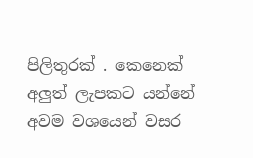පිලිතුරක් . කෙනෙක් අලුත් ලැපකට යන්නේ අවම වශයෙන් වසර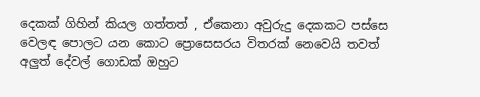දෙකක් ගිහින් කියල ගත්තත් , ඒකෙනා අවුරුදු දෙකකට පස්සෙ වෙලඳ පොලට යන කොට ප්‍රොසෙසරය විතරක් නෙවෙයි තවත් අලුත් දේවල් ගොඩක් ඔහුට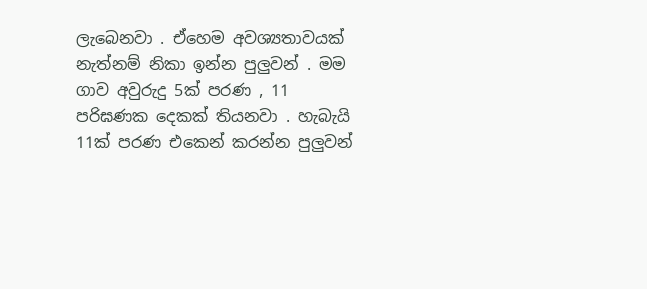ලැබෙනවා . ඒහෙම අවශ්‍යතාවයක් නැත්නම් නිකා ඉන්න පුලුවන් . මම ගාව අවුරුදු 5ක් පරණ , 11 පරිඝණක දෙකක් තියනවා . හැබැයි 11ක් පරණ එකෙන් කරන්න පුලුවන්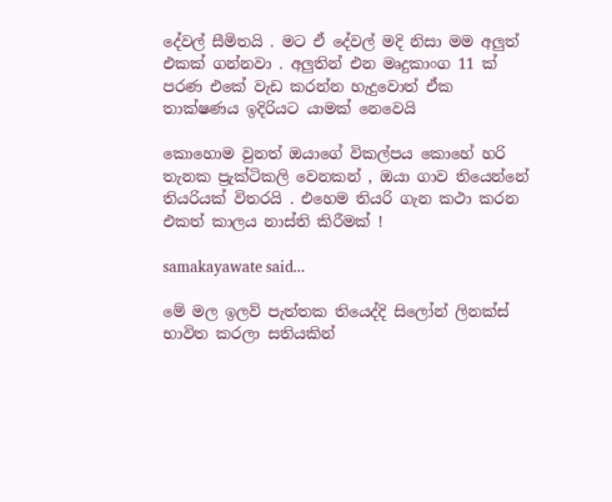දේවල් සීමිතයි . මට ඒ දේවල් මදි නිසා මම අලුත් එකක් ගන්නවා . අලුතින් එන මෘදුකාංග 11 ක් පරණ එකේ වැඩ කරන්න හැදුවොත් ඒක තාක්ෂණය ඉදිරියට යාමක් නෙවෙයි

කොහොම වුනත් ඔයාගේ විකල්පය කොහේ හරි තැනක ප්‍රැක්ටිකලි වෙනකන් , ඔයා ගාව තියෙන්නේ තියරියක් විතරයි . එහෙම තියරි ගැන කථා කරන එකත් කාලය නාස්ති කිරීමක් !

samakayawate said...

මේ මල ඉලව් පැත්තක තියෙද්දි සිලෝන් ලිනක්ස් භාවිත කරලා සතියකින්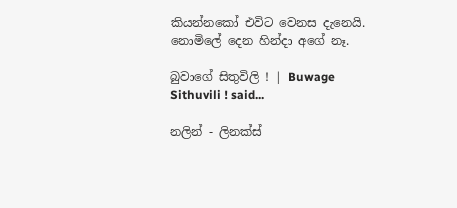කියන්නකෝ එවිට වෙනස දැනෙයි. නොමිලේ දෙන හින්දා අගේ නෑ.

බුවාගේ සිතුවිලි ! | Buwage Sithuvili ! said...

නලින් - ලිනක්ස්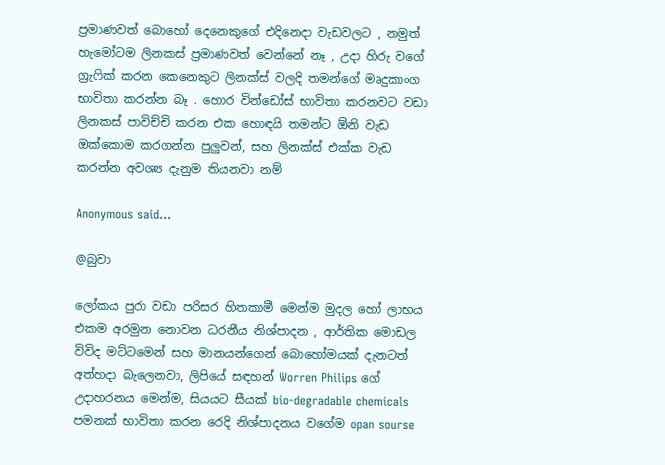ප්‍රමාණවත් බොහෝ දෙනෙකුගේ එදිනෙදා වැඩවලට , නමුත් හැමෝටම ලිනකස් ප්‍රමාණවත් වෙන්නේ නෑ , උදා හිරු වගේ ග්‍රැෆික් කරන කෙනෙකුට ලිනක්ස් වලදි තමන්ගේ මෘදුකාංග භාවිතා කරන්න බෑ . හොර වින්ඩෝස් භාවිතා කරනවට වඩා ලිනකස් පාවිච්චි කරන එක හොඳයි තමන්ට ඕනි වැඩ ඔක්කොම කරගන්න පුලුවන්, සහ ලිනක්ස් එක්ක වැඩ කරන්න අවශ්‍ය දැනුම තියනවා නම්

Anonymous said...

@බුවා

ලෝකය පුරා වඩා පරිසර හිතකාමී මෙන්ම මුදල හෝ ලාභය එකම අරමුන නොවන ධරනීය නිශ්පාදන , ආර්තික මොඩල විවිද මට්ටමෙන් සහ මානයන්ගෙන් බොහෝමයක් දැනටත් අත්හදා බැලෙනවා, ලිපියේ සඳහන් Worren Philips ගේ උදාහරනය මෙන්ම, සියයට සීයක් bio-degradable chemicals පමනක් භාවිතා කරන රෙදි නිශ්පාදනය වගේම opan sourse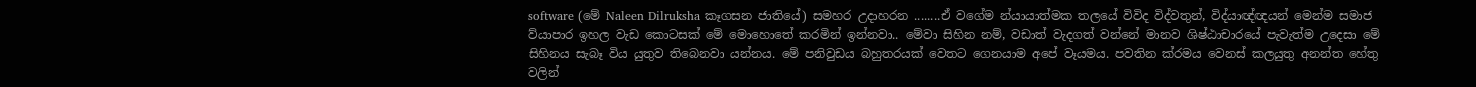software (මේ Naleen Dilruksha කෑගසන ජාතියේ) සමහර උදාහරන ........ඒ වගේම න්යායාත්මක තලයේ විවිද විද්වතුන්, විද්යාඥ්ඥයන් මෙන්ම සමාජ ව්යාපාර ඉහල වැඩ කොටසක් මේ මොහොතේ කරමින් ඉන්නවා.. මේවා සිහින නම්, වඩාත් වැදගත් වන්නේ මානව ශිෂ්ඨාචාරයේ පැවැත්ම උදෙසා මේ සිහිනය සැබෑ විය යුතුව තිබෙනවා යන්නය. මේ පනිවුඩය බහුතරයක් වෙතට ගෙනයාම අපේ වෑයමය. පවතින ක්රමය වෙනස් කලයුතු අනන්ත හේතු වලින්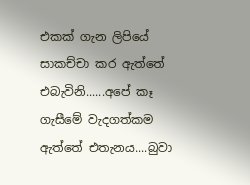එකක් ගැන ලිපියේ සාකච්චා කර ඇත්තේ එබැවිනි......අපේ කෑ ගැසීමේ වැදගත්කම ඇත්තේ එතැනය....බුවා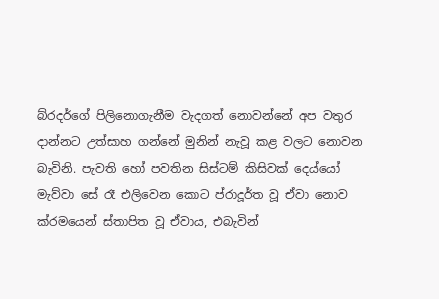බ්රදර්ගේ පිලිනොගැනීම වැදගත් නොවන්නේ අප වතුර දාන්නට උත්සාහ ගන්නේ මුනින් නැවූ කළ වලට නොවන බැවිනි. පැවති හෝ පවතින සිස්ටම් කිසිවක් දෙය්යෝ මැව්වා සේ රෑ එලිවෙන කොට ප්රාදූර්ත වූ ඒවා නොව ක්රමයෙන් ස්තාපිත වූ ඒවාය, එබැවින්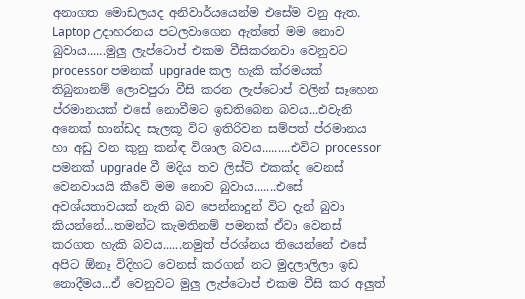අනාගත මොඩලයද අනිවාර්යයෙන්ම එසේම වනු ඇත.
Laptop උදාහරනය පටලවාගෙන ඇත්තේ මම නොව බුවාය......මුලු ලැප්ටොප් එකම වීසිකරනවා වෙනුවට processor පමනක් upgrade කල හැකි ක්රමයක් තිබුනානම් ලොවපුරා වීසි කරන ලැප්ටොප් වලින් සෑහෙන ප්රමානයක් එසේ නොවීමට ඉඩතිබෙන බවය...එවැනි අනෙක් භාන්ඩද සැලකූ විට ඉතිරිවන සම්පත් ප්රමානය හා අඩු වන කුනු කන්ඳ විශාල බවය.........එවිට processor පමනක් upgrade වී මදිය තව ලිස්ට් එකක්ද වෙනස් වෙනවායයි කීවේ මම නොව බුවාය.......එසේ අවශ්යතාවයක් නැති බව පෙන්නාදුන් විට දැන් බුවා කියන්නේ...තමන්ට කැමතිනම් පමනක් ඒවා වෙනස් කරගත හැකි බවය......නමුත් ප්රශ්නය තියෙන්නේ එසේ අපිට ඕනෑ විදිහට වෙනස් කරගන් නට මුදලාලිලා ඉඩ නොදීමය...ඒ වෙනුවට මුලු ලැප්ටොප් එකම වීසි කර අලුත්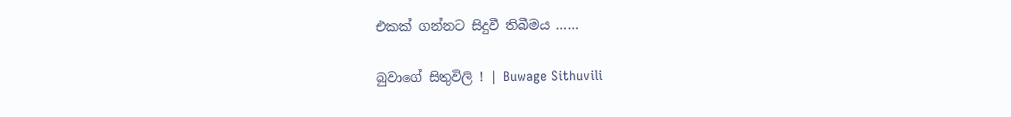එකක් ගන්නට සිදුවී තිබීමය ……

බුවාගේ සිතුවිලි ! | Buwage Sithuvili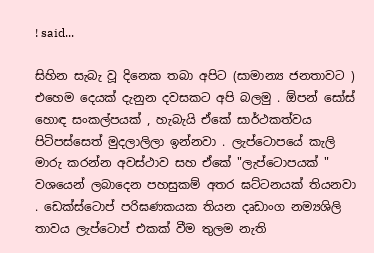! said...

සිහින සැබැ වූ දිනෙක තබා අපිට (සාමාන්‍ය ජනතාවට ) එහෙම දෙයක් දැනුන දවසකට අපි බලමු . ඕපන් සෝස් හොඳ සංකල්පයක් , හැබැයි ඒකේ සාර්ථකත්වය පිටිපස්සෙත් මුදලාලිලා ඉන්නවා . ලැප්ටොපයේ කැලි මාරු කරන්න අවස්ථාව සහ ඒකේ "ලැප්ටොපයක් " වශයෙන් ලබාදෙන පහසුකම් අතර ඝට්ටනයක් තියනවා . ඩෙක්ස්ටොප් පරිඝණකයක තියන දෘඩාංග නම්‍යශිලි තාවය ලැප්ටොප් එකක් වීම තුලම නැති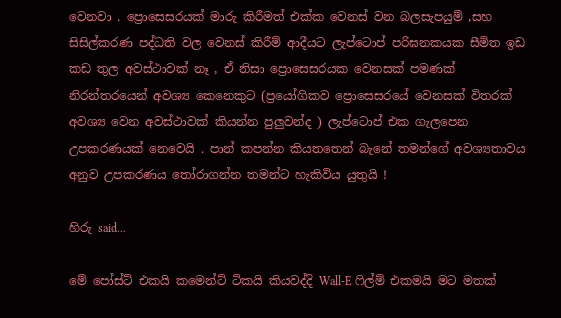වෙනවා . ප්‍රොසෙසරයක් මාරු කිරීමත් එක්ක වෙනස් වන බලසැපයුම් ,සහ සිසිල්කරණ පද්ධති වල වෙනස් කිරීම් ආදීයට ලැප්ටොප් පරිඝනකයක සීමිත ඉඩ කඩ තුල අවස්ථාවක් නෑ , ඒ නිසා ප්‍රොසෙසරයක වෙනසක් පමණක් නිරන්තරයෙන් අවශ්‍ය කෙනෙකුට (ප්‍රයෝගිකව ප්‍රොසෙසරයේ වෙනසක් විතරක් අවශ්‍ය වෙන අවස්ථාවක් කියන්න පුලුවන්ද ) ලැප්ටොප් එක ගැලපෙන උපකරණයක් නෙවෙයි . පාන් කපන්න කියතතෙන් බැනේ තමන්ගේ අවශ්‍යතාවය අනුව උපකරණය තෝරාගන්න තමන්ට හැකිවිය යුතුයි !

හිරු said...

මේ පෝස්ට් එකයි කමෙන්ට් ටිකයි කියවද්දි Wall-E ෆිල්ම් එකමයි මට මතක්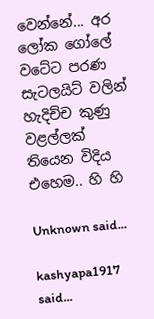වෙන්නේ... අර ලෝක ගෝලේ වටේට පරණ සැටලයිට් වලින් හැදිච්ච කුණු වළල්ලක් තියෙන විදිය එහෙම.. හි හි

Unknown said...

kashyapa1917 said...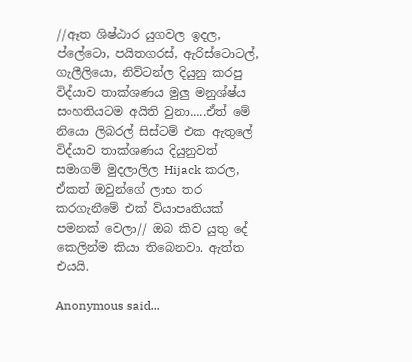//ඈත ශිෂ්ඨාර යුගවල ඉදල, ප්ලේටො, පයිතගරස්, ඇරිස්ටොටල්, ගැලීලියො, නිව්ටන්ල දියුනු කරපු විද්යාව තාක්ශණය මුලු මනුශ්ෂ්ය සංහතියටම අයිති වුනා.....ඒත් මේ නියො ලිබරල් සිස්ටම් එක ඇතුලේ විද්යාව තාක්ශණය දියුනුවත් සමාගම් මුදලාලිල Hijack කරල, ඒකත් ඔවුන්ගේ ලාභ තර කරගැනීමේ එක් ව්යාපෘතියක් පමනක් වෙලා// ඔබ කිව යුතු දේ කෙලින්ම කියා තිබෙනවා. ඇත්ත එයයි.

Anonymous said...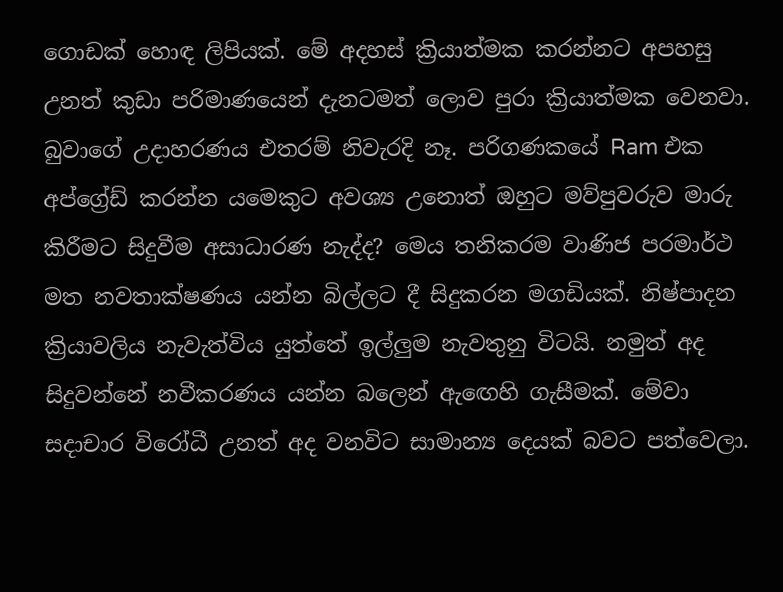ගොඩක් හොඳ ලිපියක්. මේ අදහස් ක්‍රියාත්මක කරන්නට අපහසු උනත් කුඩා පරිමාණයෙන් දැනටමත් ලොව පුරා ක්‍රියාත්මක වෙනවා. බුවාගේ උදාහරණය එතරම් නිවැරදි නෑ. පරිගණකයේ Ram එක අප්ග්‍රේඩ් කරන්න යමෙකුට අවශ්‍ය උනොත් ඔහුට මව්පුවරුව මාරු කිරීමට සිදුවීම අසාධාරණ නැද්ද? මෙය තනිකරම වාණිජ පරමාර්ථ මත නවතාක්ෂණය යන්න බිල්ලට දී සිදුකරන මගඩියක්. නිෂ්පාදන ක්‍රියාවලිය නැවැත්විය යුත්තේ ඉල්ලුම නැවතුනු විටයි. නමුත් අද සිදුවන්නේ නවීකරණය යන්න බලෙන් ඇඟෙහි ගැසීමක්. මේවා සදාචාර විරෝධී උනත් අද වනවිට සාමාන්‍ය දෙයක් බවට පත්වෙලා.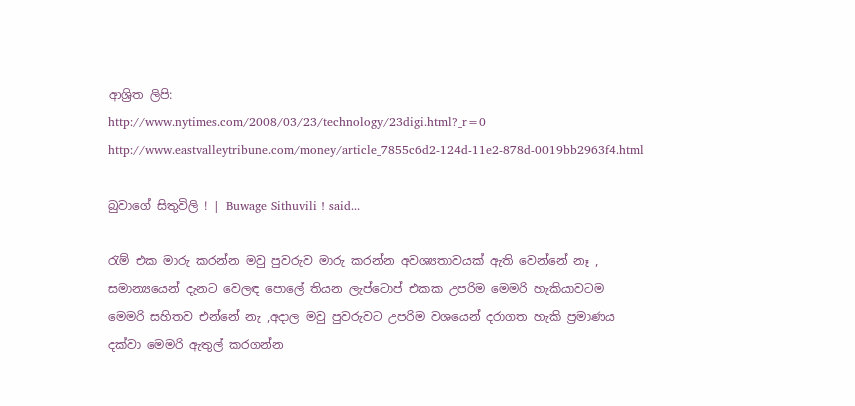ආශ්‍රිත ලිපි:
http://www.nytimes.com/2008/03/23/technology/23digi.html?_r=0
http://www.eastvalleytribune.com/money/article_7855c6d2-124d-11e2-878d-0019bb2963f4.html

බුවාගේ සිතුවිලි ! | Buwage Sithuvili ! said...

රැම් එක මාරු කරන්න මවු පුවරුව මාරු කරන්න අවශ්‍යතාවයක් ඇති වෙන්නේ නෑ , සමාන්‍යයෙන් දැනට වෙලඳ පොලේ තියන ලැප්ටොප් එකක උපරිම මෙමරි හැකියාවටම මෙමරි සහිතව එන්නේ නැ ,අදාල මවු පුවරුවට උපරිම වශයෙන් දරාගත හැකි ප්‍රමාණය දක්වා මෙමරි ඇතුල් කරගන්න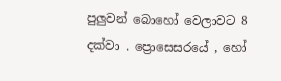පුලුවන් බොහෝ වෙලාවට 8 දක්වා . ප්‍රොසෙසරයේ , හෝ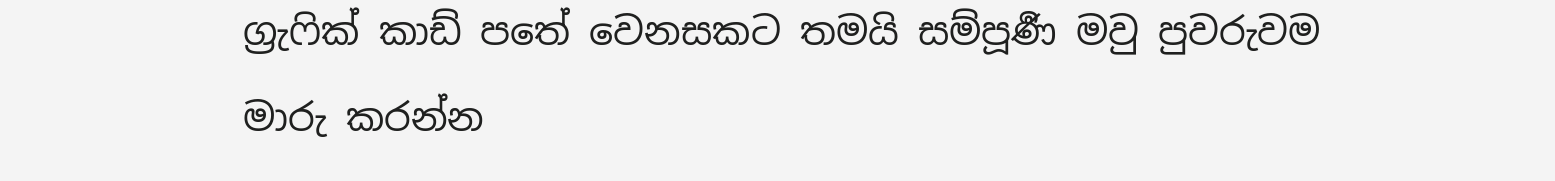ග්‍රැෆික් කාඩ් පතේ වෙනසකට තමයි සම්පූර්‍ණ මවු පුවරුවම මාරු කරන්න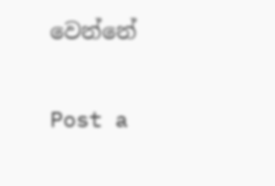වෙන්නේ

Post a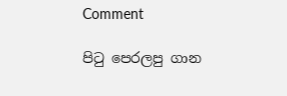Comment

පි‍ටු පෙරලපු ගාන